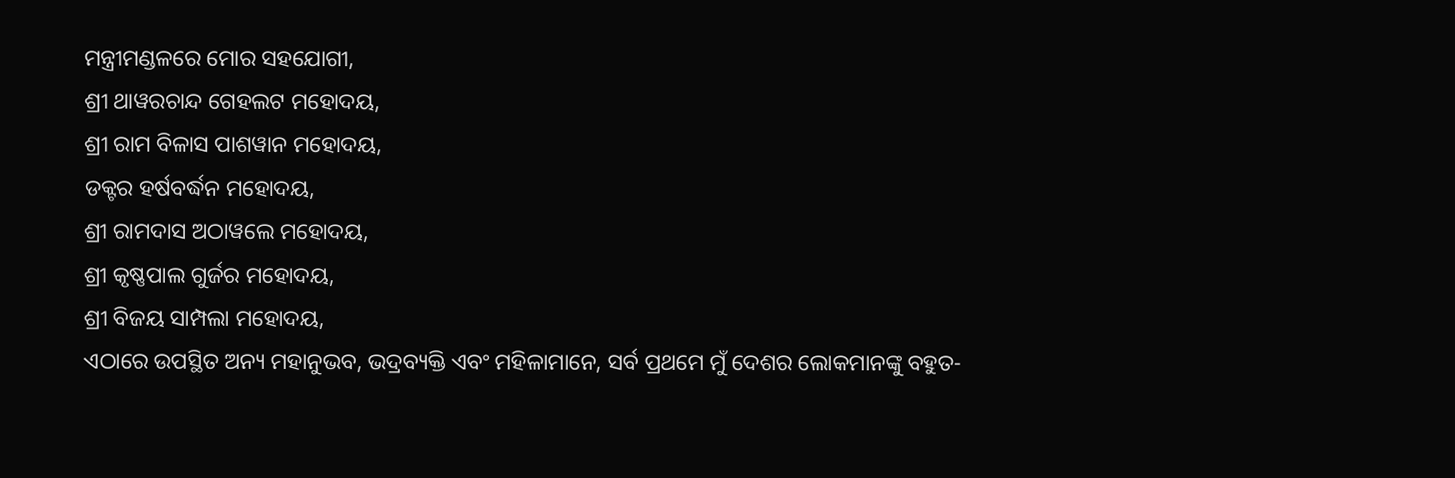ମନ୍ତ୍ରୀମଣ୍ଡଳରେ ମୋର ସହଯୋଗୀ,
ଶ୍ରୀ ଥାୱରଚାନ୍ଦ ଗେହଲଟ ମହୋଦୟ,
ଶ୍ରୀ ରାମ ବିଳାସ ପାଶୱାନ ମହୋଦୟ,
ଡକ୍ଟର ହର୍ଷବର୍ଦ୍ଧନ ମହୋଦୟ,
ଶ୍ରୀ ରାମଦାସ ଅଠାୱଲେ ମହୋଦୟ,
ଶ୍ରୀ କୃଷ୍ଣପାଲ ଗୁର୍ଜର ମହୋଦୟ,
ଶ୍ରୀ ବିଜୟ ସାମ୍ପଲା ମହୋଦୟ,
ଏଠାରେ ଉପସ୍ଥିତ ଅନ୍ୟ ମହାନୁଭବ, ଭଦ୍ରବ୍ୟକ୍ତି ଏବଂ ମହିଳାମାନେ, ସର୍ବ ପ୍ରଥମେ ମୁଁ ଦେଶର ଲୋକମାନଙ୍କୁ ବହୁତ-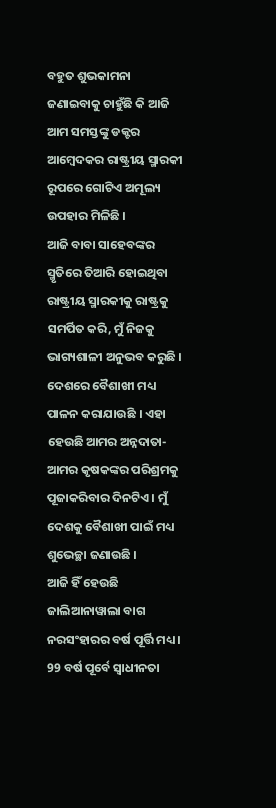ବହୁତ ଶୁଭକାମନା ଜଣାଇବାକୁ ଚାହୁଁଛି କି ଆଜି ଆମ ସମସ୍ତଙ୍କୁ ଡକ୍ଟର ଆମ୍ବେଦକର ରାଷ୍ଟ୍ରୀୟ ସ୍ମାରକୀ ରୂପରେ ଗୋଟିଏ ଅମୂଲ୍ୟ ଉପହାର ମିଳିଛି ।
ଆଜି ବାବା ସାହେବଙ୍କର ସ୍ମୃତିରେ ତିଆରି ହୋଇଥିବା ରାଷ୍ଟ୍ରୀୟ ସ୍ମାରକୀକୁ ରାଷ୍ଟ୍ରକୁ ସମର୍ପିତ କରି, ମୁଁ ନିଜକୁ ଭାଗ୍ୟଶାଳୀ ଅନୁଭବ କରୁଛି । ଦେଶରେ ବୈଶାଖୀ ମଧ୍ୟ ପାଳନ କରାଯାଉଛି । ଏହା ହେଉଛି ଆମର ଅନ୍ନଦାତା-ଆମର କୃଷକଙ୍କର ପରିଶ୍ରମକୁ ପୂଜାକରିବାର ଦିନଟିଏ । ମୁଁ ଦେଶକୁ ବୈଶାଖୀ ପାଇଁ ମଧ୍ୟ ଶୁଭେଚ୍ଛା ଜଣାଉଛି ।
ଆଜି ହିଁ ହେଉଛି ଜାଲିଆନାୱାଲା ବାଗ ନରସଂହାରର ବର୍ଷ ପୂର୍ତ୍ତି ମଧ୍ୟ । 99 ବର୍ଷ ପୂର୍ବେ ସ୍ୱାଧୀନତା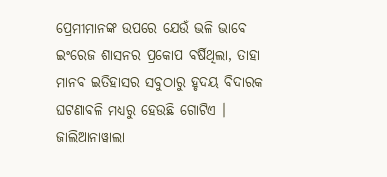ପ୍ରେମୀମାନଙ୍କ ଉପରେ ଯେଉଁ ଭଳି ଭାବେ ଇଂରେଜ ଶାସନର ପ୍ରକୋପ ବର୍ଷିଥିଲା, ତାହା ମାନବ ଇତିହାସର ସବୁଠାରୁ ହୃଦୟ ବିଦାରକ ଘଟଣାବଳି ମଧ୍ୟରୁ ହେଉଛି ଗୋଟିଏ ।
ଜାଲିଆନାୱାଲା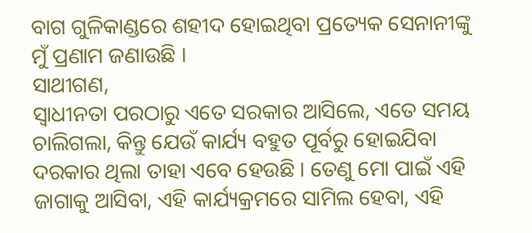ବାଗ ଗୁଳିକାଣ୍ଡରେ ଶହୀଦ ହୋଇଥିବା ପ୍ରତ୍ୟେକ ସେନାନୀଙ୍କୁ ମୁଁ ପ୍ରଣାମ ଜଣାଉଛି ।
ସାଥୀଗଣ,
ସ୍ୱାଧୀନତା ପରଠାରୁ ଏତେ ସରକାର ଆସିଲେ, ଏତେ ସମୟ ଚାଲିଗଲା, କିନ୍ତୁ ଯେଉଁ କାର୍ଯ୍ୟ ବହୁତ ପୂର୍ବରୁ ହୋଇଯିବା ଦରକାର ଥିଲା ତାହା ଏବେ ହେଉଛି । ତେଣୁ ମୋ ପାଇଁ ଏହି ଜାଗାକୁ ଆସିବା, ଏହି କାର୍ଯ୍ୟକ୍ରମରେ ସାମିଲ ହେବା, ଏହି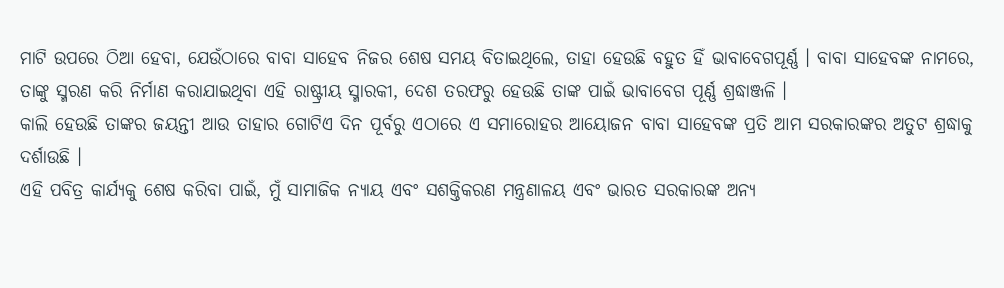ମାଟି ଉପରେ ଠିଆ ହେବା, ଯେଉଁଠାରେ ବାବା ସାହେବ ନିଜର ଶେଷ ସମୟ ବିତାଇଥିଲେ, ତାହା ହେଉଛି ବହୁତ ହିଁ ଭାବାବେଗପୂର୍ଣ୍ଣ । ବାବା ସାହେବଙ୍କ ନାମରେ, ତାଙ୍କୁ ସ୍ମରଣ କରି ନିର୍ମାଣ କରାଯାଇଥିବା ଏହି ରାଷ୍ଟ୍ରୀୟ ସ୍ମାରକୀ, ଦେଶ ତରଫରୁ ହେଉଛି ତାଙ୍କ ପାଇଁ ଭାବାବେଗ ପୂର୍ଣ୍ଣ ଶ୍ରଦ୍ଧାଞ୍ଜଳି ।
କାଲି ହେଉଛି ତାଙ୍କର ଜୟନ୍ତୀ ଆଉ ତାହାର ଗୋଟିଏ ଦିନ ପୂର୍ବରୁ ଏଠାରେ ଏ ସମାରୋହର ଆୟୋଜନ ବାବା ସାହେବଙ୍କ ପ୍ରତି ଆମ ସରକାରଙ୍କର ଅତୁଟ ଶ୍ରଦ୍ଧାକୁ ଦର୍ଶାଉଛି ।
ଏହି ପବିତ୍ର କାର୍ଯ୍ୟକୁ ଶେଷ କରିବା ପାଇଁ, ମୁଁ ସାମାଜିକ ନ୍ୟାୟ ଏବଂ ସଶକ୍ତିକରଣ ମନ୍ତ୍ରଣାଳୟ ଏବଂ ଭାରତ ସରକାରଙ୍କ ଅନ୍ୟ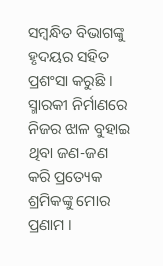ସମ୍ବନ୍ଧିତ ବିଭାଗଙ୍କୁ ହୃଦୟର ସହିତ ପ୍ରଶଂସା କରୁଛି । ସ୍ମାରକୀ ନିର୍ମାଣରେ ନିଜର ଝାଳ ବୁହାଇ ଥିବା ଜଣ-ଜଣ କରି ପ୍ରତ୍ୟେକ ଶ୍ରମିକଙ୍କୁ ମୋର ପ୍ରଣାମ ।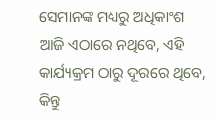ସେମାନଙ୍କ ମଧ୍ୟରୁ ଅଧିକାଂଶ ଆଜି ଏଠାରେ ନଥିବେ, ଏହି କାର୍ଯ୍ୟକ୍ରମ ଠାରୁ ଦୂରରେ ଥିବେ, କିନ୍ତୁ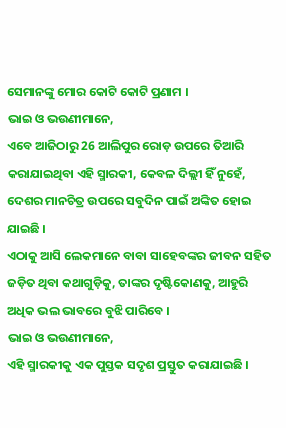ସେମାନଙ୍କୁ ମୋର କୋଟି କୋଟି ପ୍ରଣାମ ।
ଭାଇ ଓ ଭଉଣୀମାନେ,
ଏବେ ଆଜିଠାରୁ 26 ଆଲିପୁର ରୋଡ଼ ଉପରେ ତିଆରି କରାଯାଇଥିବା ଏହି ସ୍ମାରକୀ, କେବଳ ଦିଲ୍ଲୀ ହିଁ ନୁହେଁ, ଦେଶର ମାନଚିତ୍ର ଉପରେ ସବୁଦିନ ପାଇଁ ଅଙ୍କିତ ହୋଇ ଯାଇଛି ।
ଏଠାକୁ ଆସି ଲେକମାନେ ବାବା ସାହେବଙ୍କର ଜୀବନ ସହିତ ଜଡ଼ିତ ଥିବା କଥାଗୁଡ଼ିକୁ, ତାଙ୍କର ଦୃଷ୍ଟିକୋଣକୁ, ଆହୁରି ଅଧିକ ଭଲ ଭାବରେ ବୁଝି ପାରିବେ ।
ଭାଇ ଓ ଭଉଣୀମାନେ,
ଏହି ସ୍ମାରକୀକୁ ଏକ ପୁସ୍ତକ ସଦୃଶ ପ୍ରସ୍ତୁତ କରାଯାଇଛି ।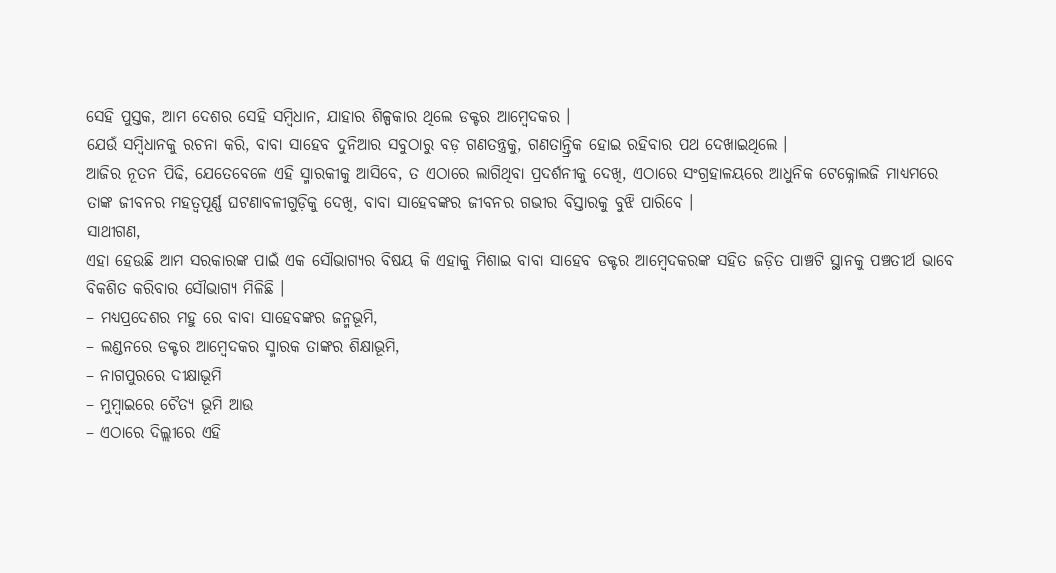ସେହି ପୁସ୍ତକ, ଆମ ଦେଶର ସେହି ସମ୍ବିଧାନ, ଯାହାର ଶିଳ୍ପକାର ଥିଲେ ଡକ୍ଟର ଆମ୍ବେଦକର ।
ଯେଉଁ ସମ୍ବିଧାନକୁ ରଚନା କରି, ବାବା ସାହେବ ଦୁନିଆର ସବୁଠାରୁ ବଡ଼ ଗଣତନ୍ତ୍ରକୁ, ଗଣତାନ୍ତ୍ରିକ ହୋଇ ରହିବାର ପଥ ଦେଖାଇଥିଲେ ।
ଆଜିର ନୂତନ ପିଢି, ଯେତେବେଳେ ଏହି ସ୍ମାରକୀକୁ ଆସିବେ, ତ ଏଠାରେ ଲାଗିଥିବା ପ୍ରଦର୍ଶନୀକୁ ଦେଖି, ଏଠାରେ ସଂଗ୍ରହାଳୟରେ ଆଧୁନିକ ଟେକ୍ନୋଲଜି ମାଧ୍ୟମରେ ତାଙ୍କ ଜୀବନର ମହତ୍ୱପୂର୍ଣ୍ଣ ଘଟଣାବଳୀଗୁଡ଼ିକୁ ଦେଖି, ବାବା ସାହେବଙ୍କର ଜୀବନର ଗଭୀର ବିସ୍ତାରକୁ ବୁଝି ପାରିବେ ।
ସାଥୀଗଣ,
ଏହା ହେଉଛି ଆମ ସରକାରଙ୍କ ପାଇଁ ଏକ ସୌଭାଗ୍ୟର ବିଷୟ କି ଏହାକୁ ମିଶାଇ ବାବା ସାହେବ ଡକ୍ଟର ଆମ୍ବେଦକରଙ୍କ ସହିତ ଜଡ଼ିତ ପାଞ୍ଚଟି ସ୍ଥାନକୁ ପଞ୍ଚତୀର୍ଥ ଭାବେ ବିକଶିତ କରିବାର ସୌଭାଗ୍ୟ ମିଳିଛି ।
– ମଧ୍ୟପ୍ରଦେଶର ମହୁ ରେ ବାବା ସାହେବଙ୍କର ଜନ୍ମଭୂମି,
– ଲଣ୍ଡନରେ ଡକ୍ଟର ଆମ୍ବେଦକର ସ୍ମାରକ ତାଙ୍କର ଶିକ୍ଷାଭୂମି,
– ନାଗପୁରରେ ଦୀକ୍ଷାଭୂମି
– ମୁମ୍ବାଇରେ ଚୈତ୍ୟ ଭୂମି ଆଉ
– ଏଠାରେ ଦିଲ୍ଲୀରେ ଏହି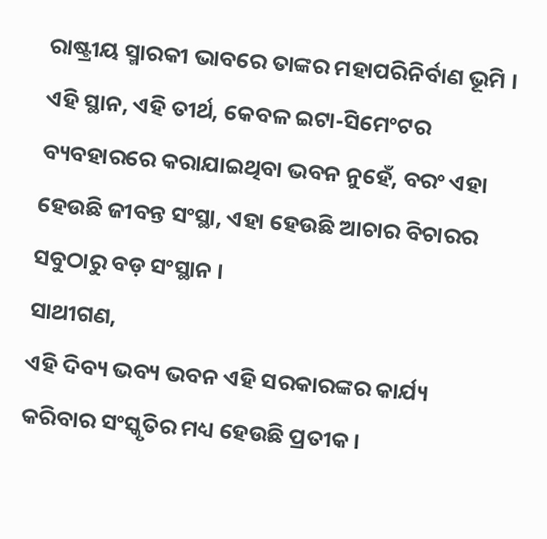ରାଷ୍ଟ୍ରୀୟ ସ୍ମାରକୀ ଭାବରେ ତାଙ୍କର ମହାପରିନିର୍ବାଣ ଭୂମି ।
ଏହି ସ୍ଥାନ, ଏହି ତୀର୍ଥ, କେବଳ ଇଟା-ସିମେଂଟର ବ୍ୟବହାରରେ କରାଯାଇଥିବା ଭବନ ନୁହେଁ, ବରଂ ଏହା ହେଉଛି ଜୀବନ୍ତ ସଂସ୍ଥା, ଏହା ହେଉଛି ଆଚାର ବିଚାରର ସବୁଠାରୁ ବଡ଼ ସଂସ୍ଥାନ ।
ସାଥୀଗଣ,
ଏହି ଦିବ୍ୟ ଭବ୍ୟ ଭବନ ଏହି ସରକାରଙ୍କର କାର୍ଯ୍ୟ କରିବାର ସଂସ୍କୃତିର ମଧ୍ୟ ହେଉଛି ପ୍ରତୀକ ।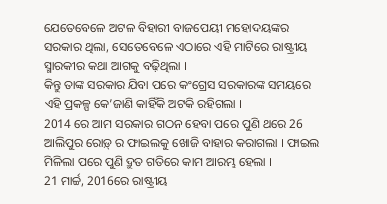ଯେତେବେଳେ ଅଟଳ ବିହାରୀ ବାଜପେୟୀ ମହୋଦୟଙ୍କର ସରକାର ଥିଲା, ସେତେବେଳେ ଏଠାରେ ଏହି ମାଟିରେ ରାଷ୍ଟ୍ରୀୟ ସ୍ମାରକୀର କଥା ଆଗକୁ ବଢ଼ିଥିଲା ।
କିନ୍ତୁ ତାଙ୍କ ସରକାର ଯିବା ପରେ କଂଗ୍ରେସ ସରକାରଙ୍କ ସମୟରେ ଏହି ପ୍ରକଳ୍ପ କେ’ଜାଣି କାହିଁକି ଅଟକି ରହିଗଲା ।
2014 ରେ ଆମ ସରକାର ଗଠନ ହେବା ପରେ ପୁଣି ଥରେ 26 ଆଲିପୁର ରୋଡ଼୍ ର ଫାଇଲକୁ ଖୋଜି ବାହାର କରାଗଲା । ଫାଇଲ ମିଳିଲା ପରେ ପୁଣି ଦ୍ରୁତ ଗତିରେ କାମ ଆରମ୍ଭ ହେଲା ।
21 ମାର୍ଚ୍ଚ, 2016ରେ ରାଷ୍ଟ୍ରୀୟ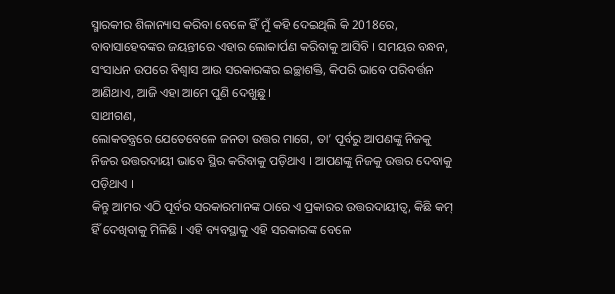ସ୍ମାରକୀର ଶିଳାନ୍ୟାସ କରିବା ବେଳେ ହିଁ ମୁଁ କହି ଦେଇଥିଲି କି 2018ରେ, ବାବାସାହେବଙ୍କର ଜୟନ୍ତୀରେ ଏହାର ଲୋକାର୍ପଣ କରିବାକୁ ଆସିବି । ସମୟର ବନ୍ଧନ, ସଂସାଧନ ଉପରେ ବିଶ୍ୱାସ ଆଉ ସରକାରଙ୍କର ଇଚ୍ଛାଶକ୍ତି, କିପରି ଭାବେ ପରିବର୍ତ୍ତନ ଆଣିଥାଏ, ଆଜି ଏହା ଆମେ ପୁଣି ଦେଖୁଛୁ ।
ସାଥୀଗଣ,
ଲୋକତନ୍ତ୍ରରେ ଯେତେବେଳେ ଜନତା ଉତ୍ତର ମାଗେ, ତା’ ପୂର୍ବରୁ ଆପଣଙ୍କୁ ନିଜକୁ ନିଜର ଉତ୍ତରଦାୟୀ ଭାବେ ସ୍ଥିର କରିବାକୁ ପଡ଼ିଥାଏ । ଆପଣଙ୍କୁ ନିଜକୁ ଉତ୍ତର ଦେବାକୁ ପଡ଼ିଥାଏ ।
କିନ୍ତୁ ଆମର ଏଠି ପୂର୍ବର ସରକାରମାନଙ୍କ ଠାରେ ଏ ପ୍ରକାରର ଉତ୍ତରଦାୟୀତ୍ୱ, କିଛି କମ୍ ହିଁ ଦେଖିବାକୁ ମିଳିଛି । ଏହି ବ୍ୟବସ୍ଥାକୁ ଏହି ସରକାରଙ୍କ ବେଳେ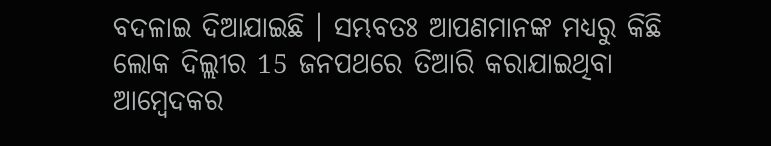ବଦଳାଇ ଦିଆଯାଇଛି । ସମ୍ଭବତଃ ଆପଣମାନଙ୍କ ମଧ୍ୟରୁ କିଛି ଲୋକ ଦିଲ୍ଲୀର 15 ଜନପଥରେ ତିଆରି କରାଯାଇଥିବା ଆମ୍ବେଦକର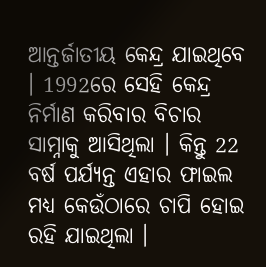ଆନ୍ତର୍ଜାତୀୟ କେନ୍ଦ୍ର ଯାଇଥିବେ । 1992ରେ ସେହି କେନ୍ଦ୍ର ନିର୍ମାଣ କରିବାର ବିଚାର ସାମ୍ନାକୁ ଆସିଥିଲା । କିନ୍ତୁ 22 ବର୍ଷ ପର୍ଯ୍ୟନ୍ତ ଏହାର ଫାଇଲ ମଧ୍ୟ କେଉଁଠାରେ ଚାପି ହୋଇ ରହି ଯାଇଥିଲା ।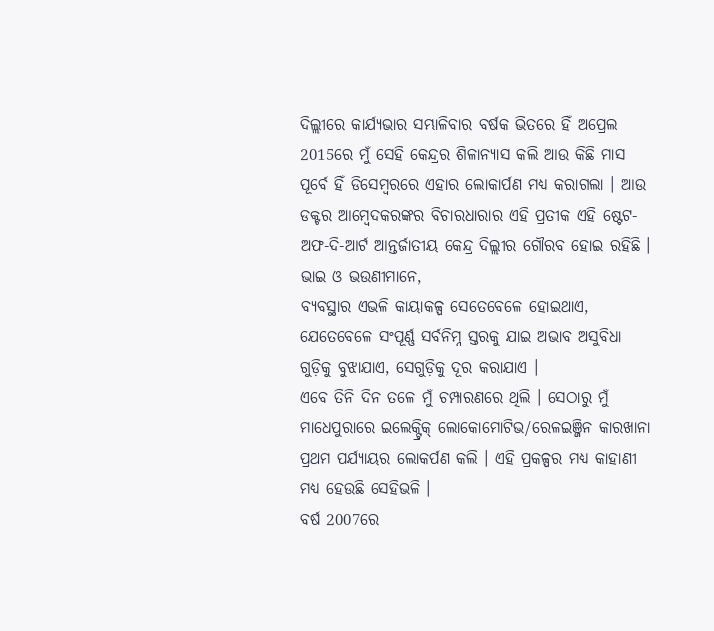ଦିଲ୍ଲୀରେ କାର୍ଯ୍ୟଭାର ସମ୍ଭାଳିବାର ବର୍ଷକ ଭିତରେ ହିଁ ଅପ୍ରେଲ 2015ରେ ମୁଁ ସେହି କେନ୍ଦ୍ରର ଶିଳାନ୍ୟାସ କଲି ଆଉ କିଛି ମାସ ପୂର୍ବେ ହିଁ ଡିସେମ୍ବରରେ ଏହାର ଲୋକାର୍ପଣ ମଧ୍ୟ କରାଗଲା । ଆଉ ଡକ୍ଟର ଆମ୍ବେଦକରଙ୍କର ବିଚାରଧାରାର ଏହି ପ୍ରତୀକ ଏହି ଷ୍ଟେଟ-ଅଫ-ଦି-ଆର୍ଟ ଆନ୍ତର୍ଜାତୀୟ କେନ୍ଦ୍ର ଦିଲ୍ଲୀର ଗୌରବ ହୋଇ ରହିଛି ।
ଭାଇ ଓ ଭଉଣୀମାନେ,
ବ୍ୟବସ୍ଥାର ଏଭଳି କାୟାକଳ୍ପ ସେତେବେଳେ ହୋଇଥାଏ, ଯେତେବେଳେ ସଂପୂର୍ଣ୍ଣ ସର୍ବନିମ୍ନ ସ୍ତରକୁ ଯାଇ ଅଭାବ ଅସୁବିଧା ଗୁଡ଼ିକୁ ବୁଝାଯାଏ, ସେଗୁଡ଼ିକୁ ଦୂର କରାଯାଏ ।
ଏବେ ତିନି ଦିନ ତଳେ ମୁଁ ଚମ୍ପାରଣରେ ଥିଲି । ସେଠାରୁ ମୁଁ ମାଧେପୁରାରେ ଇଲେକ୍ଟ୍ରିକ୍ ଲୋକୋମୋଟିଭ/ରେଳଇଞ୍ଜିନ କାରଖାନା ପ୍ରଥମ ପର୍ଯ୍ୟାୟର ଲୋକର୍ପଣ କଲି । ଏହି ପ୍ରକଳ୍ପର ମଧ୍ୟ କାହାଣୀ ମଧ୍ୟ ହେଉଛି ସେହିଭଳି ।
ବର୍ଷ 2007ରେ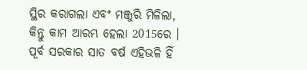ସ୍ଥିର କରାଗଲା ଏବଂ ମଞ୍ଜୁରି ମିଳିଲା, କିନ୍ତୁ କାମ ଆରମ୍ଭ ହେଲା 2015ରେ । ପୂର୍ବ ସରକାର ସାତ ବର୍ଷ ଏହିଭଳି ହିଁ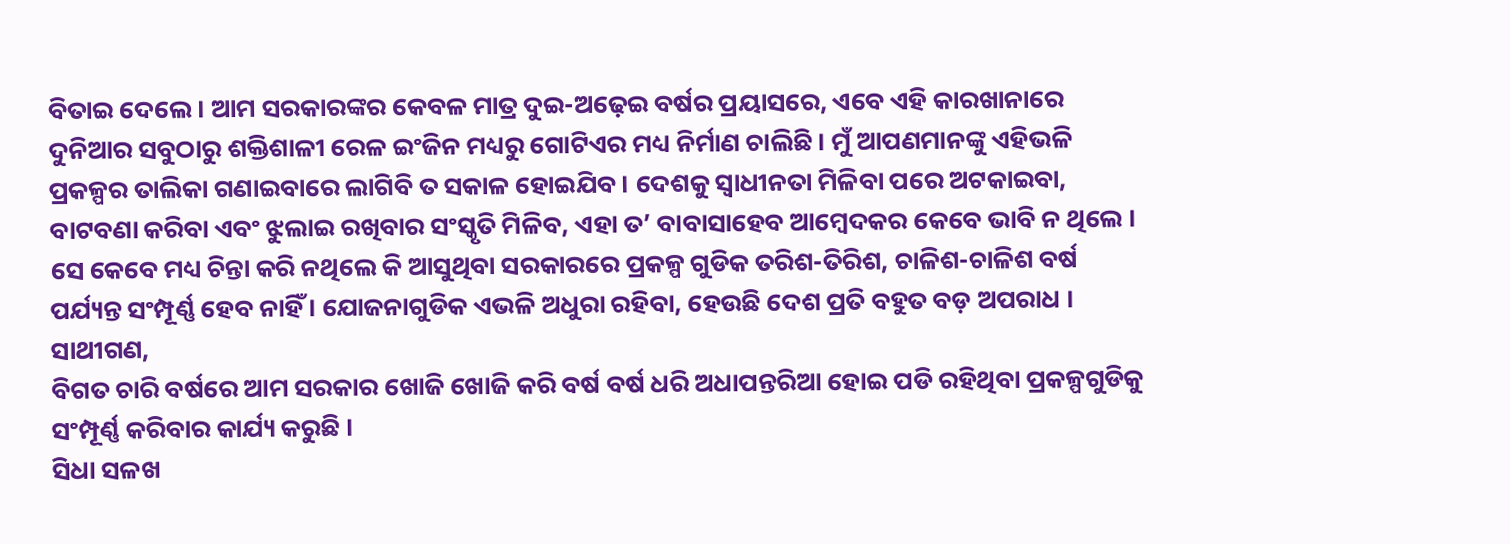ବିତାଇ ଦେଲେ । ଆମ ସରକାରଙ୍କର କେବଳ ମାତ୍ର ଦୁଇ-ଅଢ଼େଇ ବର୍ଷର ପ୍ରୟାସରେ, ଏବେ ଏହି କାରଖାନାରେ ଦୁନିଆର ସବୁଠାରୁ ଶକ୍ତିଶାଳୀ ରେଳ ଇଂଜିନ ମଧ୍ୟରୁ ଗୋଟିଏର ମଧ୍ୟ ନିର୍ମାଣ ଚାଲିଛି । ମୁଁ ଆପଣମାନଙ୍କୁ ଏହିଭଳି ପ୍ରକଳ୍ପର ତାଲିକା ଗଣାଇବାରେ ଲାଗିବି ତ ସକାଳ ହୋଇଯିବ । ଦେଶକୁ ସ୍ୱାଧୀନତା ମିଳିବା ପରେ ଅଟକାଇବା, ବାଟବଣା କରିବା ଏବଂ ଝୁଲାଇ ରଖିବାର ସଂସ୍କୃତି ମିଳିବ, ଏହା ତ’ ବାବାସାହେବ ଆମ୍ବେଦକର କେବେ ଭାବି ନ ଥିଲେ । ସେ କେବେ ମଧ୍ୟ ଚିନ୍ତା କରି ନଥିଲେ କି ଆସୁଥିବା ସରକାରରେ ପ୍ରକଳ୍ପ ଗୁଡିକ ତରିଶ-ତିରିଶ, ଚାଳିଶ-ଚାଳିଶ ବର୍ଷ ପର୍ଯ୍ୟନ୍ତ ସଂମ୍ପୂର୍ଣ୍ଣ ହେବ ନାହିଁ । ଯୋଜନାଗୁଡିକ ଏଭଳି ଅଧୁରା ରହିବା, ହେଉଛି ଦେଶ ପ୍ରତି ବହୁତ ବଡ଼ ଅପରାଧ ।
ସାଥୀଗଣ,
ବିଗତ ଚାରି ବର୍ଷରେ ଆମ ସରକାର ଖୋଜି ଖୋଜି କରି ବର୍ଷ ବର୍ଷ ଧରି ଅଧାପନ୍ତରିଆ ହୋଇ ପଡି ରହିଥିବା ପ୍ରକଳ୍ପଗୁଡିକୁ ସଂମ୍ପୂର୍ଣ୍ଣ କରିବାର କାର୍ଯ୍ୟ କରୁଛି ।
ସିଧା ସଳଖ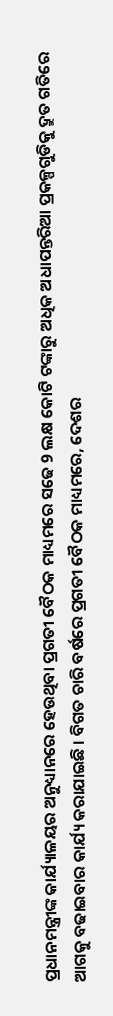ପ୍ରଧାନମନ୍ତ୍ରୀଙ୍କ କାର୍ଯ୍ୟାଳୟର ଅନୁଧ୍ୟାନରେ ହେଉଥିବା ପ୍ରଗତୀ ବୈଠକ ମାଧ୍ୟମରେ ସଢେ 9 ଲକ୍ଷ କୋଟି ଟଙ୍କାରୁ ଅଧିକ ଅଧାପନ୍ତରିଆ ପ୍ରକଳ୍ପଗୁଡିକୁ ଦ୍ରୁତ ଗତିରେ ଆଗକୁ ବଢାଇବାର କାର୍ଯ୍ୟ କରାଯାଇଛି । ବିଗତ ଚାରି ବର୍ଷରେ ପ୍ରଗତୀ ବୈଠକ ମାଧ୍ୟମରେ, ଦେଶର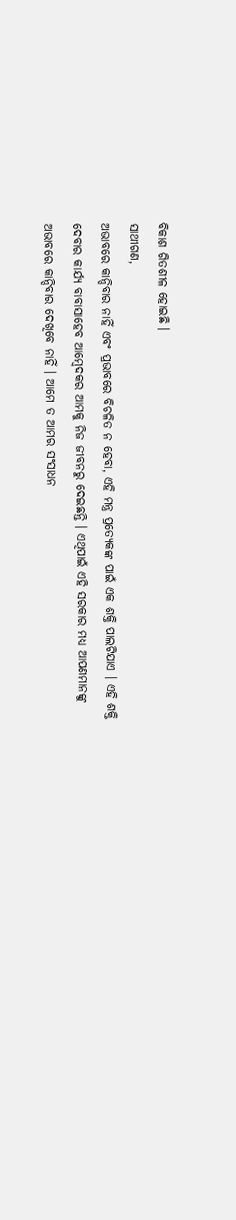ବିକାଶ ଗିତଶୀଳ ହୋଇଛି ।
ସାଥୀଗଣ,
ଅଭାବରେ କାନ୍ଦିବାର ନାହିଁ ଏବଂ ପ୍ରଭାବରେ ବିଚଳିତ ନ ହେବା, ଏହି ମନ୍ତ୍ର ପ୍ରତ୍ୟେକଙ୍କ ପାଇଁ ଏକ ଶକ୍ତି ପାଲଟିଯାଏ । ଏହି ଶକ୍ତି ଦେବାର କାର୍ଯ୍ୟ ବାବାସାହେବ ଆମ୍ବେଦକର ଆମକୁ ନିଜ ଜୀବନରୁ ଦେଇଛନ୍ତି । ଏଥିପାଇଁ ଏହି ସରକାର ମଧ୍ୟ ଆପଣମାନଙ୍କୁ ଅଭାବରେ କାନ୍ଦିବାର ଦେଖିବେ ନାହିଁ । ଆମେ ତ ଆମର ସଂସାଧନ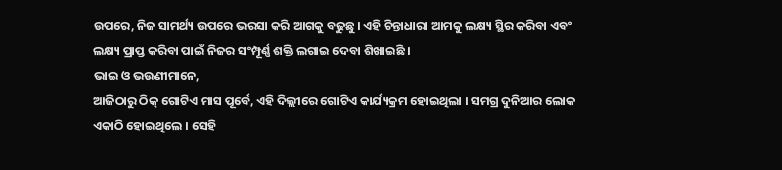ଉପରେ, ନିଜ ସାମର୍ଥ୍ୟ ଉପରେ ଭରସା କରି ଆଗକୁ ବଢୁଛୁ । ଏହି ଚିନ୍ତାଧାରା ଆମକୁ ଲକ୍ଷ୍ୟ ସ୍ଥିର କରିବା ଏବଂ ଲକ୍ଷ୍ୟ ପ୍ରାପ୍ତ କରିବା ପାଇଁ ନିଜର ସଂମ୍ପୂର୍ଣ୍ଣ ଶକ୍ତି ଲଗାଇ ଦେବା ଶିଖାଇଛି ।
ଭାଇ ଓ ଭଉଣୀମାନେ,
ଆଜିଠାରୁ ଠିକ୍ ଗୋଟିଏ ମାସ ପୂର୍ବେ, ଏହି ଦିଲ୍ଲୀରେ ଗୋଟିଏ କାର୍ଯ୍ୟକ୍ରମ ହୋଇଥିଲା । ସମଗ୍ର ଦୁନିଆର ଲୋକ ଏକାଠି ହୋଇଥିଲେ । ସେହି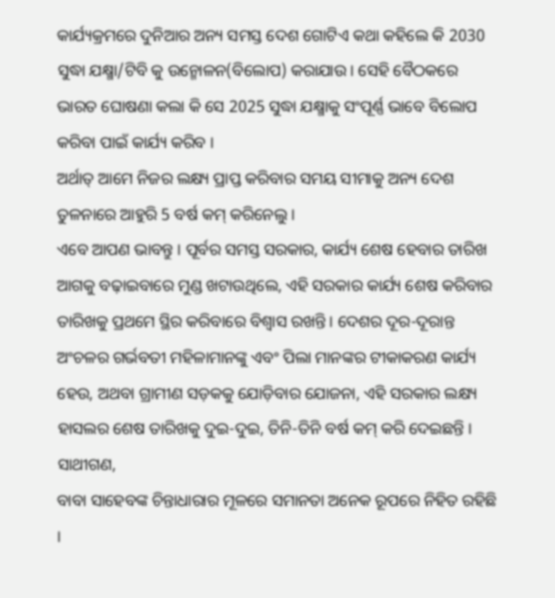କାର୍ଯ୍ୟକ୍ରମରେ ଦୁନିଆର ଅନ୍ୟ ସମସ୍ତ ଦେଶ ଗୋଟିଏ କଥା କହିଲେ କି 2030 ସୁଦ୍ଧା ଯକ୍ଷ୍ମା/ଟିବି କୁ ଉନ୍ମୋଳନ(ବିଲୋପ) କରାଯାଉ । ସେହି ବୈଠକରେ ଭାରତ ଘୋଷଣା କଲା କି ସେ 2025 ସୁଦ୍ଧା ଯକ୍ଷ୍ମାକୁ ସଂପୂର୍ଣ୍ଣ ଭାବେ ବିଲୋପ କରିବା ପାଇଁ କାର୍ଯ୍ୟ କରିବ ।
ଅର୍ଥାତ୍ ଆମେ ନିଜର ଲକ୍ଷ୍ୟ ପ୍ରାପ୍ତ କରିବାର ସମୟ ସୀମାକୁ ଅନ୍ୟ ଦେଶ ତୁଳନାରେ ଆହୁରି 5 ବର୍ଷ କମ୍ କରିନେଲୁ ।
ଏବେ ଆପଣ ଭାବନ୍ତୁ । ପୂର୍ବର ସମସ୍ତ ସରକାର, କାର୍ଯ୍ୟ ଶେଷ ହେବାର ତାରିଖ ଆଗକୁ ବଢ଼ାଇବାରେ ମୁଣ୍ଡ ଖଟାଉଥିଲେ, ଏହି ସରକାର କାର୍ଯ୍ୟ ଶେଷ କରିବାର ତାରିଖକୁ ପ୍ରଥମେ ସ୍ଥିର କରିବାରେ ବିଶ୍ୱାସ ରଖନ୍ତି । ଦେଶର ଦୂର-ଦୂରାନ୍ତ ଅଂଚଳର ଗର୍ଭବତୀ ମହିଳାମାନଙ୍କୁ ଏବଂ ପିଲା ମାନଙ୍କର ଟୀକାକରଣ କାର୍ଯ୍ୟ ହେଉ, ଅଥବା ଗ୍ରାମୀଣ ସଡ଼କକୁ ଯୋଡ଼ିବାର ଯୋଜନା, ଏହି ସରକାର ଲକ୍ଷ୍ୟ ହାସଲର ଶେଷ ତାରିଖକୁ ଦୁଇ-ଦୁଇ, ତିନି-ତିନି ବର୍ଷ କମ୍ କରି ଦେଇଛନ୍ତି ।
ସାଥୀଗଣ,
ବାବା ସାହେବଙ୍କ ଚିନ୍ତାଧାରାର ମୂଳରେ ସମାନତା ଅନେକ ରୂପରେ ନିହିତ ରହିଛି ।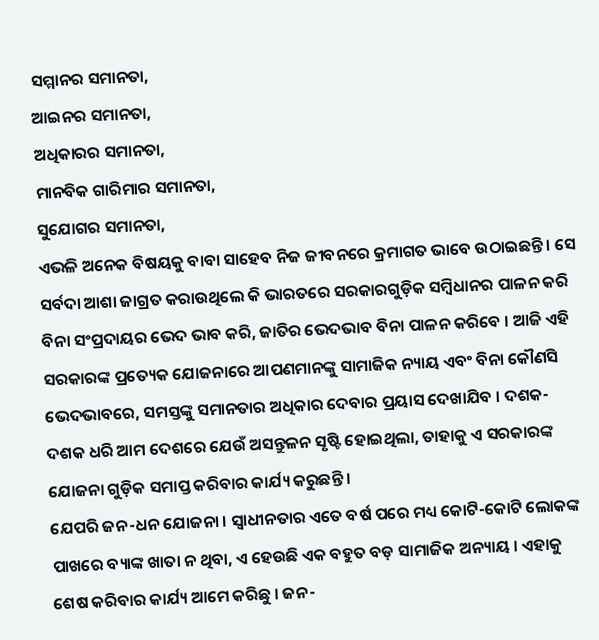ସମ୍ମାନର ସମାନତା,
ଆଇନର ସମାନତା,
ଅଧିକାରର ସମାନତା,
ମାନବିକ ଗାରିମାର ସମାନତା,
ସୁଯୋଗର ସମାନତା,
ଏଭଳି ଅନେକ ବିଷୟକୁ ବାବା ସାହେବ ନିଜ ଜୀବନରେ କ୍ରମାଗତ ଭାବେ ଉଠାଇଛନ୍ତି । ସେ ସର୍ବଦା ଆଶା ଜାଗ୍ରତ କରାଉଥିଲେ କି ଭାରତରେ ସରକାରଗୁଡ଼ିକ ସମ୍ବିଧାନର ପାଳନ କରି ବିନା ସଂପ୍ରଦାୟର ଭେଦ ଭାବ କରି, ଜାତିର ଭେଦଭାବ ବିନା ପାଳନ କରିବେ । ଆଜି ଏହି ସରକାରଙ୍କ ପ୍ରତ୍ୟେକ ଯୋଜନାରେ ଆପଣମାନଙ୍କୁ ସାମାଜିକ ନ୍ୟାୟ ଏବଂ ବିନା କୌଣସି ଭେଦଭାବରେ, ସମସ୍ତଙ୍କୁ ସମାନତାର ଅଧିକାର ଦେବାର ପ୍ରୟାସ ଦେଖାଯିବ । ଦଶକ-ଦଶକ ଧରି ଆମ ଦେଶରେ ଯେଉଁ ଅସନ୍ତୁଳନ ସୃଷ୍ଟି ହୋଇଥିଲା, ତାହାକୁ ଏ ସରକାରଙ୍କ ଯୋଜନା ଗୁଡ଼ିକ ସମାପ୍ତ କରିବାର କାର୍ଯ୍ୟ କରୁଛନ୍ତି ।
ଯେପରି ଜନ-ଧନ ଯୋଜନା । ସ୍ୱାଧୀନତାର ଏତେ ବର୍ଷ ପରେ ମଧ୍ୟ କୋଟି-କୋଟି ଲୋକଙ୍କ ପାଖରେ ବ୍ୟାଙ୍କ ଖାତା ନ ଥିବା, ଏ ହେଉଛି ଏକ ବହୁତ ବଡ଼ ସାମାଜିକ ଅନ୍ୟାୟ । ଏହାକୁ ଶେଷ କରିବାର କାର୍ଯ୍ୟ ଆମେ କରିଛୁ । ଜନ-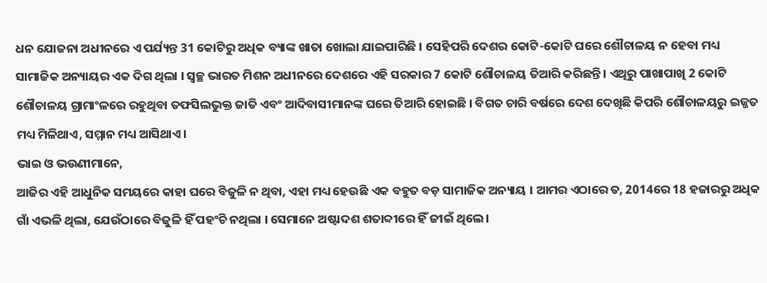ଧନ ଯୋଜନା ଅଧୀନରେ ଏ ପର୍ଯ୍ୟନ୍ତ 31 କୋଟିରୁ ଅଧିକ ବ୍ୟାଙ୍କ ଖାତା ଖୋଲା ଯାଇପାରିଛି । ସେହିପରି ଦେଶର କୋଟି-କୋଟି ଘରେ ଶୌଚାଳୟ ନ ହେବା ମଧ୍ୟ ସାମାଜିକ ଅନ୍ୟାୟର ଏକ ଦିଗ ଥିଲା । ସ୍ୱଚ୍ଛ ଭାରତ ମିଶନ ଅଧୀନରେ ଦେଶରେ ଏହି ସରକାର 7 କୋଟି ଶୌଚାଳୟ ତିଆରି କରିଛନ୍ତି । ଏଥିରୁ ପାଖାପାଖି 2 କୋଟି ଶୌଚାଳୟ ଗ୍ରାମାଂଳରେ ରହୁଥିବା ତଫସିଲଭୁକ୍ତ ଜାତି ଏବଂ ଆଦିବାସୀମାନଙ୍କ ଘରେ ତିଆରି ହୋଇଛି । ବିଗତ ଚାରି ବର୍ଷରେ ଦେଶ ଦେଖିଛି କିପରି ଶୌଚାଳୟରୁ ଇଜ୍ଜତ ମଧ୍ୟ ମିଳିଥାଏ, ସମ୍ମାନ ମଧ୍ୟ ଆସିଥାଏ ।
ଭାଇ ଓ ଭଉଣୀମାନେ,
ଆଜିର ଏହି ଆଧୁନିକ ସମୟରେ କାହା ଘରେ ବିଜୁଳି ନ ଥିବା, ଏହା ମଧ୍ୟ ହେଉଛି ଏକ ବହୁତ ବଡ଼ ସାମାଜିକ ଅନ୍ୟାୟ । ଆମର ଏଠାରେ ତ, 2014ରେ 18 ହଜାରରୁ ଅଧିକ ଗାଁ ଏଭଳି ଥିଲା, ଯେଉଁଠାରେ ବିଜୁଳି ହିଁ ପହଂଚି ନଥିଲା । ସେମାନେ ଅଷ୍ଟାଦଶ ଶତାବ୍ଦୀରେ ହିଁ ଜୀଇଁ ଥିଲେ ।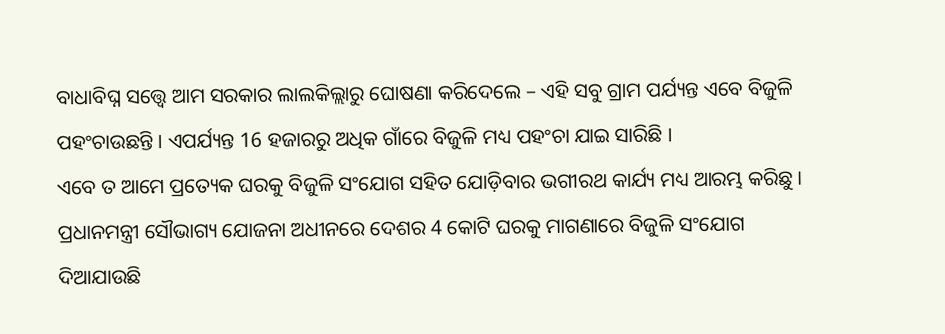ବାଧାବିଘ୍ନ ସତ୍ତ୍ୱେ ଆମ ସରକାର ଲାଲକିଲ୍ଲାରୁ ଘୋଷଣା କରିଦେଲେ – ଏହି ସବୁ ଗ୍ରାମ ପର୍ଯ୍ୟନ୍ତ ଏବେ ବିଜୁଳି ପହଂଚାଉଛନ୍ତି । ଏପର୍ଯ୍ୟନ୍ତ 16 ହଜାରରୁ ଅଧିକ ଗାଁରେ ବିଜୁଳି ମଧ୍ୟ ପହଂଚା ଯାଇ ସାରିଛି ।
ଏବେ ତ ଆମେ ପ୍ରତ୍ୟେକ ଘରକୁ ବିଜୁଳି ସଂଯୋଗ ସହିତ ଯୋଡ଼ିବାର ଭଗୀରଥ କାର୍ଯ୍ୟ ମଧ୍ୟ ଆରମ୍ଭ କରିଛୁ ।
ପ୍ରଧାନମନ୍ତ୍ରୀ ସୌଭାଗ୍ୟ ଯୋଜନା ଅଧୀନରେ ଦେଶର 4 କୋଟି ଘରକୁ ମାଗଣାରେ ବିଜୁଳି ସଂଯୋଗ ଦିଆଯାଉଛି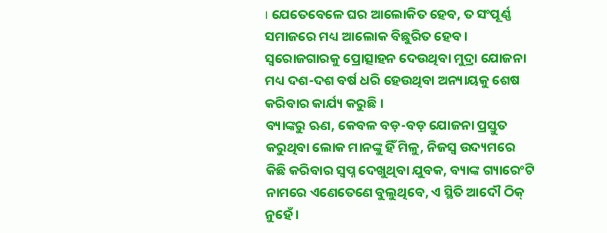। ଯେତେବେଳେ ଘର ଆଲୋକିତ ହେବ, ତ ସଂପୂର୍ଣ୍ଣ ସମାଜରେ ମଧ୍ୟ ଆଲୋକ ବିଛୁରିତ ହେବ । ସ୍ୱରୋଜଗାରକୁ ପ୍ରୋତ୍ସାହନ ଦେଉଥିବା ମୁଦ୍ରା ଯୋଜନା ମଧ୍ୟ ଦଶ-ଦଶ ବର୍ଷ ଧରି ହେଉଥିବା ଅନ୍ୟାୟକୁ ଶେଷ କରିବାର କାର୍ଯ୍ୟ କରୁଛି ।
ବ୍ୟାଙ୍କରୁ ଋଣ, କେବଳ ବଡ଼-ବଡ଼ ଯୋଜନା ପ୍ରସ୍ତୁତ କରୁଥିବା ଲୋକ ମାନଙ୍କୁ ହିଁ ମିଳୁ, ନିଜସ୍ୱ ଉଦ୍ୟମରେ କିଛି କରିବାର ସ୍ୱପ୍ନ ଦେଖୁଥିବା ଯୁବକ, ବ୍ୟାଙ୍କ ଗ୍ୟାରେଂଟି ନାମରେ ଏଣେତେଣେ ବୁଲୁଥିବେ, ଏ ସ୍ଥିତି ଆଦୌ ଠିକ୍ ନୁହେଁ ।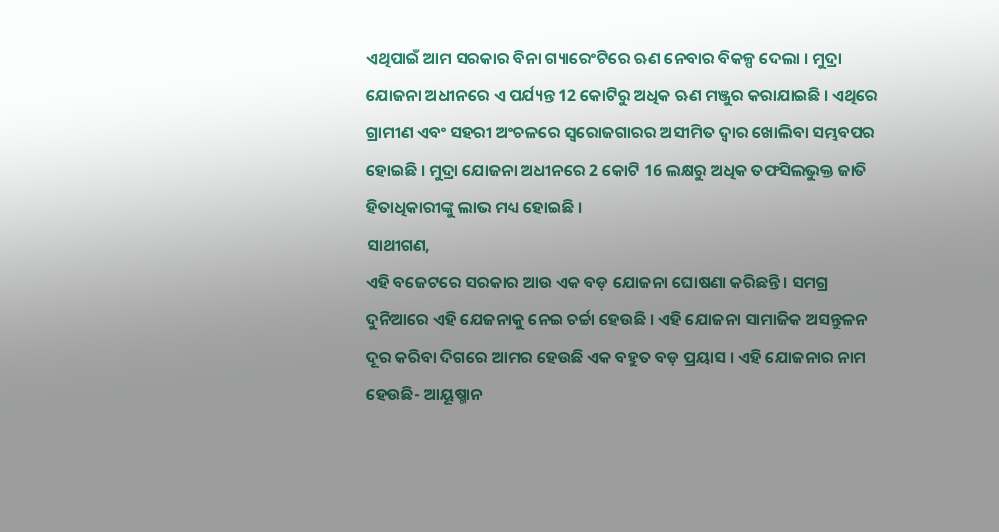ଏଥିପାଇଁ ଆମ ସରକାର ବିନା ଗ୍ୟାରେଂଟିରେ ଋଣ ନେବାର ବିକଳ୍ପ ଦେଲା । ମୁଦ୍ରା ଯୋଜନା ଅଧୀନରେ ଏ ପର୍ଯ୍ୟନ୍ତ 12 କୋଟିରୁ ଅଧିକ ଋଣ ମଞ୍ଜୁର କରାଯାଇଛି । ଏଥିରେ ଗ୍ରାମୀଣ ଏବଂ ସହରୀ ଅଂଚଳରେ ସ୍ୱରୋଜଗାରର ଅସୀମିତ ଦ୍ୱାର ଖୋଲିବା ସମ୍ଭବପର ହୋଇଛି । ମୁଦ୍ରା ଯୋଜନା ଅଧୀନରେ 2 କୋଟି 16 ଲକ୍ଷରୁ ଅଧିକ ତଫସିଲଭୁକ୍ତ ଜାତି ହିତାଧିକାରୀଙ୍କୁ ଲାଭ ମଧ୍ୟ ହୋଇଛି ।
ସାଥୀଗଣ,
ଏହି ବଜେଟରେ ସରକାର ଆଉ ଏକ ବଡ଼ ଯୋଜନା ଘୋଷଣା କରିଛନ୍ତି । ସମଗ୍ର ଦୁନିଆରେ ଏହି ଯେଜନାକୁ ନେଇ ଚର୍ଚ୍ଚା ହେଉଛି । ଏହି ଯୋଜନା ସାମାଜିକ ଅସନ୍ତୁଳନ ଦୂର କରିବା ଦିଗରେ ଆମର ହେଉଛି ଏକ ବହୁତ ବଡ଼ ପ୍ରୟାସ । ଏହି ଯୋଜନାର ନାମ ହେଉଛି- ଆୟୂଷ୍ମାନ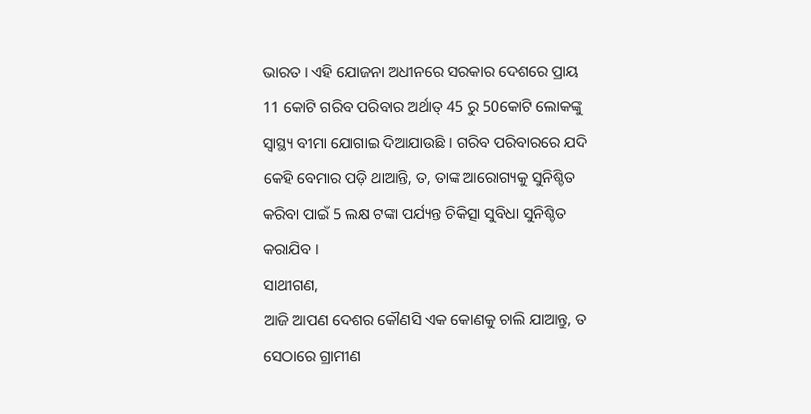ଭାରତ । ଏହି ଯୋଜନା ଅଧୀନରେ ସରକାର ଦେଶରେ ପ୍ରାୟ 11 କୋଟି ଗରିବ ପରିବାର ଅର୍ଥାତ୍ 45 ରୁ 50କୋଟି ଲୋକଙ୍କୁ ସ୍ୱାସ୍ଥ୍ୟ ବୀମା ଯୋଗାଇ ଦିଆଯାଉଛି । ଗରିବ ପରିବାରରେ ଯଦି କେହି ବେମାର ପଡ଼ି ଥାଆନ୍ତି, ତ, ତାଙ୍କ ଆରୋଗ୍ୟକୁ ସୁନିଶ୍ଚିତ କରିବା ପାଇଁ 5 ଲକ୍ଷ ଟଙ୍କା ପର୍ଯ୍ୟନ୍ତ ଚିକିତ୍ସା ସୁବିଧା ସୁନିଶ୍ଚିତ କରାଯିବ ।
ସାଥୀଗଣ,
ଆଜି ଆପଣ ଦେଶର କୌଣସି ଏକ କୋଣକୁ ଚାଲି ଯାଆନ୍ତୁ, ତ ସେଠାରେ ଗ୍ରାମୀଣ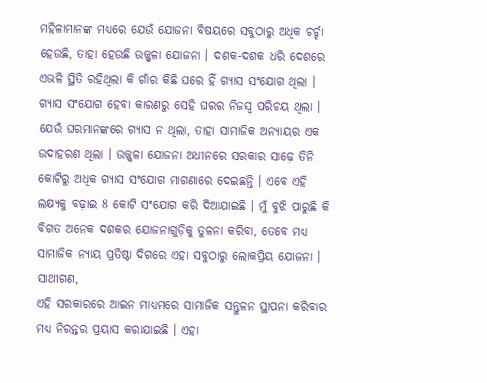ମହିଳାମାନଙ୍କ ମଧ୍ୟରେ ଯେଉଁ ଯୋଜନା ବିଷୟରେ ସବୁଠାରୁ ଅଧିକ ଚର୍ଚ୍ଚା ହେଉଛି, ତାହା ହେଉଛି ଉଜ୍ଜ୍ୱଳା ଯୋଜନା । ଦଶକ-ଦଶକ ଧରି ଦେଶରେ ଏଭଳି ସ୍ଥିତି ରହିଥିଲା କି ଗାଁର କିଛି ଘରେ ହିଁ ଗ୍ୟାସ ସଂଯୋଗ ଥିଲା । ଗ୍ୟାସ ସଂଯୋଗ ହେବା କାରଣରୁ ସେହି ଘରର ନିଜସ୍ୱ ପରିଚୟ ଥିଲା । ଯେଉଁ ଘରମାନଙ୍କରେ ଗ୍ୟାସ ନ ଥିଲା, ତାହା ସାମାଜିକ ଅନ୍ୟାୟର ଏକ ଉଦାହରଣ ଥିଲା । ଉଜ୍ଜ୍ୱଳା ଯୋଜନା ଅଧୀନରେ ସରକାର ସାଢ଼େ ତିନି କୋଟିରୁ ଅଧିକ ଗ୍ୟାସ ସଂଯୋଗ ମାଗଣାରେ ଦେଇଛନ୍ତି । ଏବେ ଏହି ଲକ୍ଷ୍ୟକୁ ବଢ଼ାଇ 8 କୋଟି ସଂଯୋଗ କରି ଦିଆଯାଇଛି । ମୁଁ ବୁଝି ପାରୁଛି କି ବିଗତ ଅନେକ ଦଶକର ଯୋଜନାଗୁଡ଼ିକୁ ତୁଳନା କରିବା, ତେବେ ମଧ୍ୟ ସାମାଜିକ ନ୍ୟାୟ ପ୍ରତିଷ୍ଠା ଦିଗରେ ଏହା ସବୁଠାରୁ ଲୋକପ୍ରିୟ ଯୋଜନା ।
ସାଥୀଗଣ,
ଏହି ସରକାରରେ ଆଇନ ମାଧ୍ୟମରେ ସାମାଜିକ ସନ୍ତୁଳନ ସ୍ଥାପନା କରିବାର ମଧ୍ୟ ନିରନ୍ତର ପ୍ରୟାସ କରାଯାଇଛି । ଏହା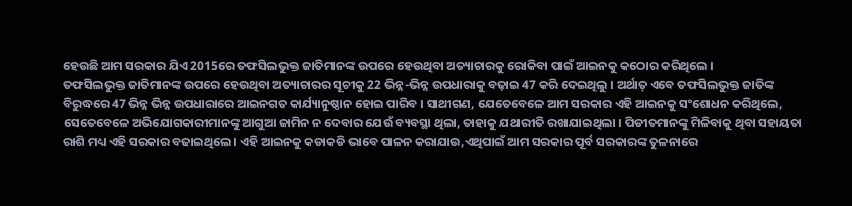ହେଉଛି ଆମ ସରକାର ଯିଏ 2015ରେ ତଫସିଲଭୁକ୍ତ ଜାତିମାନଙ୍କ ଉପରେ ହେଉଥିବା ଅତ୍ୟାଚାରକୁ ରୋକିବା ପାଇଁ ଆଇନକୁ କଠୋର କରିଥିଲେ ।
ତଫସିଲଭୁକ୍ତ ଜାତିମାନଙ୍କ ଉପରେ ହେଉଥିବା ଅତ୍ୟାଚାରର ସୂଚୀକୁ 22 ଭିନ୍ନ-ଭିନ୍ନ ଉପଧାରାକୁ ବଢ଼ାଇ 47 କରି ଦେଇଥିଲୁ । ଅର୍ଥାତ୍ ଏବେ ତଫସିଲଭୁକ୍ତ ଜାତିଙ୍କ ବିରୁଦ୍ଧରେ 47 ଭିନ୍ନ ଭିନ୍ନ ଉପଧାରାରେ ଆଇନଗତ କାର୍ଯ୍ୟାନୁଷ୍ଠାନ ହୋଇ ପାରିବ । ସାଥୀଗଣ, ଯେତେବେଳେ ଆମ ସରକାର ଏହି ଆଇନକୁ ସଂଶୋଧନ କରିଥିଲେ, ସେତେବେଳେ ଅଭିଯୋଗକାରୀମାନଙ୍କୁ ଆଗୁଆ ଜାମିନ ନ ଦେବାର ଯେଉଁ ବ୍ୟବସ୍ଥା ଥିଲା, ତାହାକୁ ଯଥାରୀତି ରଖାଯାଇଥିଲା । ପିଡୀତମାନଙ୍କୁ ମିଳିବାକୁ ଥିବା ସହାୟତା ରାଶି ମଧ୍ୟ ଏହି ସରକାର ବଢାଇଥିଲେ । ଏହି ଆଇନକୁ କଡାକଡି ଭାବେ ପାଳନ କରାଯାଉ,ଏଥିପାଇଁ ଆମ ସରକାର ପୂର୍ବ ସରକାରଙ୍କ ତୁଳନାରେ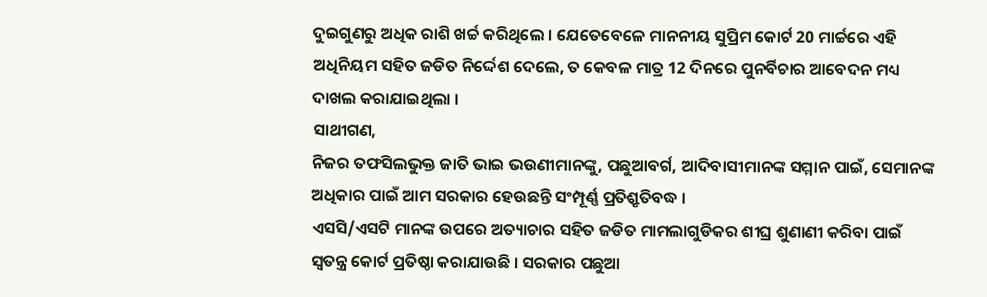ଦୁଇଗୁଣରୁ ଅଧିକ ରାଶି ଖର୍ଚ୍ଚ କରିଥିଲେ । ଯେତେବେଳେ ମାନନୀୟ ସୁପ୍ରିମ କୋର୍ଟ 20 ମାର୍ଚ୍ଚରେ ଏହି ଅଧିନିୟମ ସହିତ ଜଡିତ ନିର୍ଦ୍ଦେଶ ଦେଲେ, ତ କେବଳ ମାତ୍ର 12 ଦିନରେ ପୁନର୍ବିଚାର ଆବେଦନ ମଧ୍ୟ ଦାଖଲ କରାଯାଇଥିଲା ।
ସାଥୀଗଣ,
ନିଜର ତଫସିଲଭୁକ୍ତ ଜାତି ଭାଇ ଭଉଣୀମାନଙ୍କୁ, ପଛୁଆବର୍ଗ, ଆଦିବାସୀମାନଙ୍କ ସମ୍ମାନ ପାଇଁ, ସେମାନଙ୍କ ଅଧିକାର ପାଇଁ ଆମ ସରକାର ହେଉଛନ୍ତି ସଂମ୍ପୂର୍ଣ୍ଣ ପ୍ରତିଶ୍ରୃତିବଦ୍ଧ ।
ଏସସି/ଏସଟି ମାନଙ୍କ ଉପରେ ଅତ୍ୟାଚାର ସହିତ ଜଡିତ ମାମଲାଗୁଡିକର ଶୀଘ୍ର ଶୁଣାଣୀ କରିବା ପାଇଁ ସ୍ୱତନ୍ତ୍ର କୋର୍ଟ ପ୍ରତିଷ୍ଠା କରାଯାଉଛି । ସରକାର ପଛୁଆ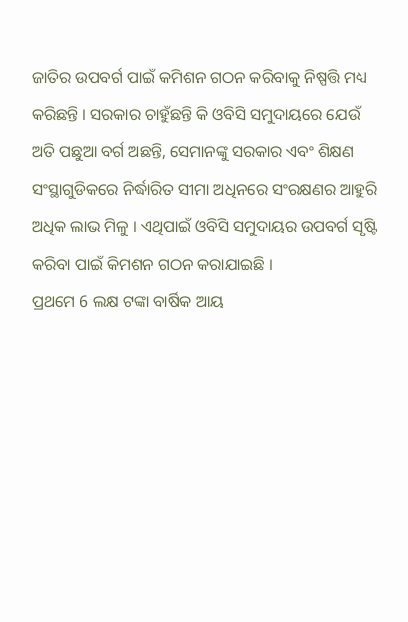ଜାତିର ଉପବର୍ଗ ପାଇଁ କମିଶନ ଗଠନ କରିବାକୁ ନିଷ୍ପତ୍ତି ମଧ୍ୟ କରିଛନ୍ତି । ସରକାର ଚାହୁଁଛନ୍ତି କି ଓବିସି ସମୁଦାୟରେ ଯେଉଁ ଅତି ପଛୁଆ ବର୍ଗ ଅଛନ୍ତି, ସେମାନଙ୍କୁ ସରକାର ଏବଂ ଶିକ୍ଷଣ ସଂସ୍ଥାଗୁଡିକରେ ନିର୍ଦ୍ଧାରିତ ସୀମା ଅଧିନରେ ସଂରକ୍ଷଣର ଆହୁରି ଅଧିକ ଲାଭ ମିଳୁ । ଏଥିପାଇଁ ଓବିସି ସମୁଦାୟର ଉପବର୍ଗ ସୃଷ୍ଟି କରିବା ପାଇଁ କିମଶନ ଗଠନ କରାଯାଇଛି ।
ପ୍ରଥମେ 6 ଲକ୍ଷ ଟଙ୍କା ବାର୍ଷିକ ଆୟ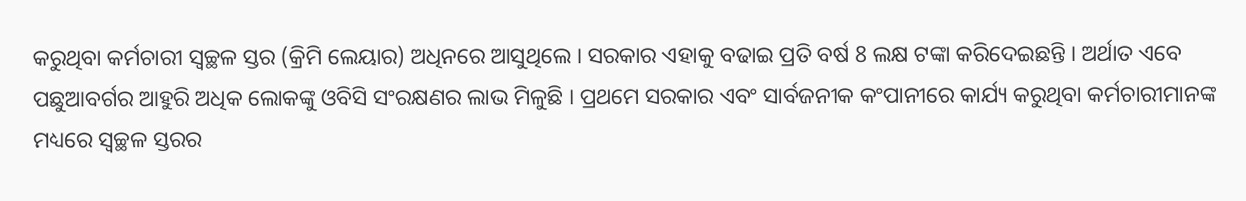କରୁଥିବା କର୍ମଚାରୀ ସ୍ଵଚ୍ଛଳ ସ୍ତର (କ୍ରିମି ଲେୟାର) ଅଧିନରେ ଆସୁଥିଲେ । ସରକାର ଏହାକୁ ବଢାଇ ପ୍ରତି ବର୍ଷ 8 ଲକ୍ଷ ଟଙ୍କା କରିଦେଇଛନ୍ତି । ଅର୍ଥାତ ଏବେ ପଛୁଆବର୍ଗର ଆହୁରି ଅଧିକ ଲୋକଙ୍କୁ ଓବିସି ସଂରକ୍ଷଣର ଲାଭ ମିଳୁଛି । ପ୍ରଥମେ ସରକାର ଏବଂ ସାର୍ବଜନୀକ କଂପାନୀରେ କାର୍ଯ୍ୟ କରୁଥିବା କର୍ମଚାରୀମାନଙ୍କ ମଧ୍ୟରେ ସ୍ଵଚ୍ଛଳ ସ୍ତରର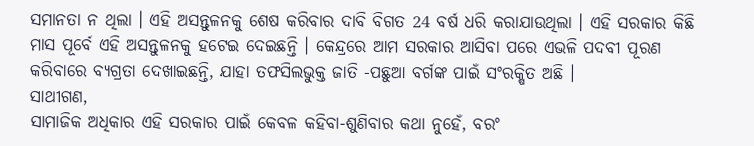ସମାନତା ନ ଥିଲା । ଏହି ଅସନ୍ତୁଳନକୁ ଶେଷ କରିବାର ଦାବି ବିଗତ 24 ବର୍ଷ ଧରି କରାଯାଉଥିଲା । ଏହି ସରକାର କିଛି ମାସ ପୂର୍ବେ ଏହି ଅସନ୍ତୁଳନକୁ ହଟେଇ ଦେଇଛନ୍ତି । କେନ୍ଦ୍ରରେ ଆମ ସରକାର ଆସିବା ପରେ ଏଭଳି ପଦବୀ ପୂରଣ କରିବାରେ ବ୍ୟଗ୍ରତା ଦେଖାଇଛନ୍ତି, ଯାହା ତଫସିଲଭୁକ୍ତ ଜାତି -ପଛୁଆ ବର୍ଗଙ୍କ ପାଇଁ ସଂରକ୍ଷିତ ଅଛି ।
ସାଥୀଗଣ,
ସାମାଜିକ ଅଧିକାର ଏହି ସରକାର ପାଇଁ କେବଳ କହିବା-ଶୁଣିବାର କଥା ନୁହେଁ, ବରଂ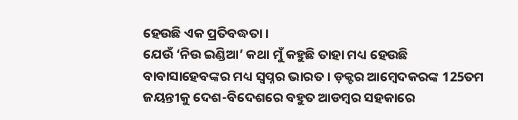ହେଉଛି ଏକ ପ୍ରତିବଦ୍ଧତା ।
ଯେଉଁ ‘ନିଉ ଇଣ୍ଡିଆ’ କଥା ମୁଁ କହୁଛି ତାହା ମଧ୍ୟ ହେଉଛି ବାବାସାହେବଙ୍କର ମଧ୍ୟ ସ୍ୱପ୍ନର ଭାରତ । ଡ଼କ୍ଟର ଆମ୍ବେଦକରଙ୍କ 125ତମ ଜୟନ୍ତୀକୁ ଦେଶ-ବିଦେଶରେ ବହୁତ ଆଡମ୍ବର ସହକାରେ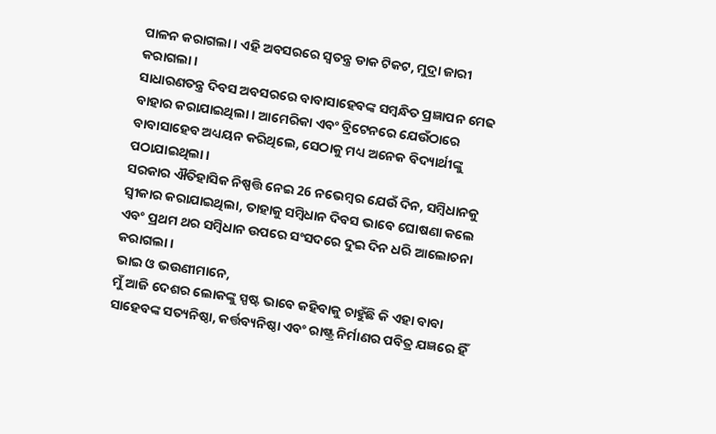ପାଳନ କରାଗଲା । ଏହି ଅବସରରେ ସ୍ୱତନ୍ତ୍ର ଡାକ ଟିକଟ, ମୁଦ୍ରା ଜାରୀ କରାଗଲା ।
ସାଧାରଣତନ୍ତ୍ର ଦିବସ ଅବସରରେ ବାବାସାହେବଙ୍କ ସମ୍ବନ୍ଧିତ ପ୍ରଜ୍ଞାପନ ମେଢ ବାହାର କରାଯାଇଥିଲା । ଆମେରିକା ଏବଂ ବ୍ରିଟେନରେ ଯେଉଁଠାରେ ବାବାସାହେବ ଅଧ୍ୟୟନ କରିଥିଲେ, ସେଠାକୁ ମଧ୍ୟ ଅନେକ ବିଦ୍ୟାର୍ଥୀଙ୍କୁ ପଠାଯାଇଥିଲା ।
ସରକାର ଐତିହାସିକ ନିଷ୍ପତ୍ତି ନେଇ 26 ନଭେମ୍ବର ଯେଉଁ ଦିନ, ସମ୍ବିଧାନକୁ ସ୍ୱୀକାର କରାଯାଇଥିଲା, ତାହାକୁ ସମ୍ବିଧାନ ଦିବସ ଭାବେ ଘୋଷଣା କଲେ ଏବଂ ପ୍ରଥମ ଥର ସମ୍ବିଧାନ ଉପରେ ସଂସଦରେ ଦୁଇ ଦିନ ଧରି ଆଲୋଚନା କରାଗଲା ।
ଭାଇ ଓ ଭଉଣୀମାନେ,
ମୁଁ ଆଜି ଦେଶର ଲୋକଙ୍କୁ ସ୍ପଷ୍ଟ ଭାବେ କହିବାକୁ ଚାହୁଁଛି କି ଏହା ବାବା ସାହେବଙ୍କ ସତ୍ୟନିଷ୍ଠା, କର୍ତ୍ତବ୍ୟନିଷ୍ଠା ଏବଂ ରାଷ୍ଟ୍ର ନିର୍ମାଣର ପବିତ୍ର ଯଜ୍ଞରେ ହିଁ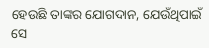ହେଉଛି ତାଙ୍କର ଯୋଗଦାନ, ଯେଉଁଥିପାଇଁ ସେ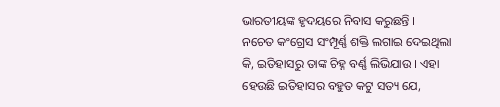ଭାରତୀୟଙ୍କ ହୃଦୟରେ ନିବାସ କରୁଛନ୍ତି ।
ନଚେତ କଂଗ୍ରେସ ସଂମ୍ପୂର୍ଣ୍ଣ ଶକ୍ତି ଲଗାଇ ଦେଇଥିଲା କି, ଇତିହାସରୁ ତାଙ୍କ ଚିହ୍ନ ବର୍ଣ୍ଣ ଲିଭିଯାଉ । ଏହା ହେଉଛି ଇତିହାସର ବହୁତ କଟୁ ସତ୍ୟ ଯେ,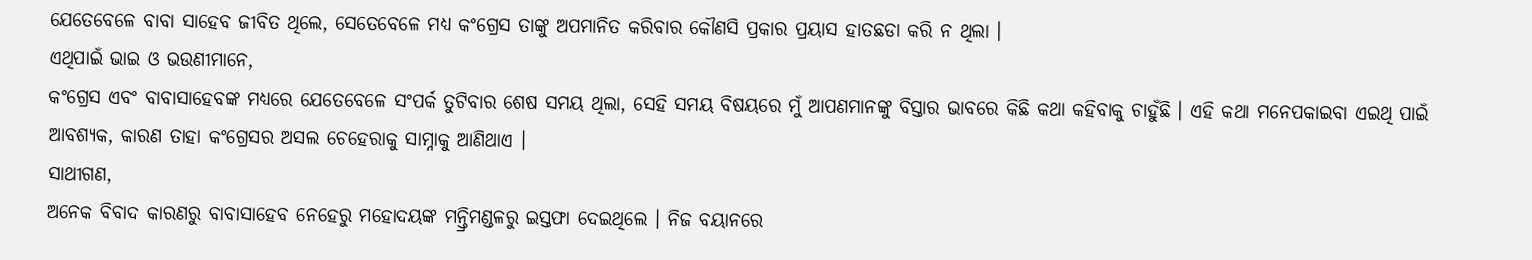ଯେତେବେଳେ ବାବା ସାହେବ ଜୀବିତ ଥିଲେ, ସେତେବେଳେ ମଧ୍ୟ କଂଗ୍ରେସ ତାଙ୍କୁ ଅପମାନିତ କରିବାର କୌଣସି ପ୍ରକାର ପ୍ରୟାସ ହାତଛଡା କରି ନ ଥିଲା ।
ଏଥିପାଇଁ ଭାଇ ଓ ଭଉଣୀମାନେ,
କଂଗ୍ରେସ ଏବଂ ବାବାସାହେବଙ୍କ ମଧ୍ୟରେ ଯେତେବେଳେ ସଂପର୍କ ତୁଟିବାର ଶେଷ ସମୟ ଥିଲା, ସେହି ସମୟ ବିଷୟରେ ମୁଁ ଆପଣମାନଙ୍କୁ ବିସ୍ତାର ଭାବରେ କିଛି କଥା କହିବାକୁ ଚାହୁଁଛି । ଏହି କଥା ମନେପକାଇବା ଏଇଥି ପାଇଁ ଆବଶ୍ୟକ, କାରଣ ତାହା କଂଗ୍ରେସର ଅସଲ ଚେହେରାକୁ ସାମ୍ନାକୁ ଆଣିଥାଏ ।
ସାଥୀଗଣ,
ଅନେକ ବିବାଦ କାରଣରୁ ବାବାସାହେବ ନେହେରୁ ମହୋଦୟଙ୍କ ମନ୍ତ୍ରିମଣ୍ଡଳରୁ ଇସ୍ତଫା ଦେଇଥିଲେ । ନିଜ ବୟାନରେ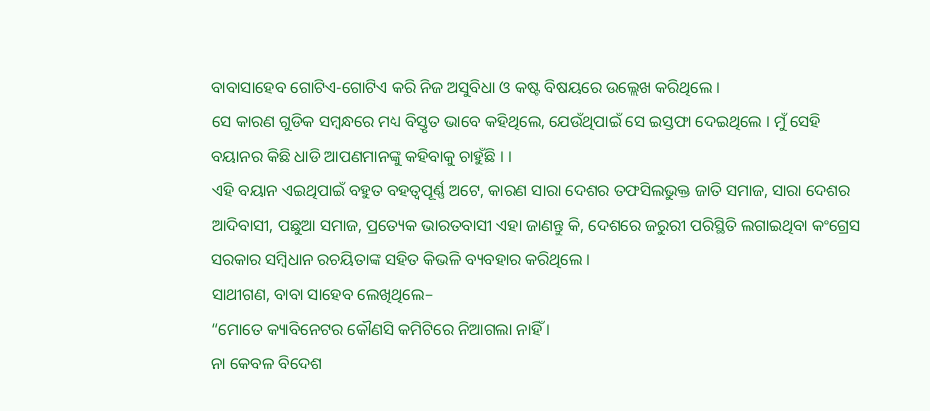ବାବାସାହେବ ଗୋଟିଏ-ଗୋଟିଏ କରି ନିଜ ଅସୁବିଧା ଓ କଷ୍ଟ ବିଷୟରେ ଉଲ୍ଲେଖ କରିଥିଲେ ।
ସେ କାରଣ ଗୁଡିକ ସମ୍ବନ୍ଧରେ ମଧ୍ୟ ବିସ୍ତୃତ ଭାବେ କହିଥିଲେ, ଯେଉଁଥିପାଇଁ ସେ ଇସ୍ତଫା ଦେଇଥିଲେ । ମୁଁ ସେହି ବୟାନର କିଛି ଧାଡି ଆପଣମାନଙ୍କୁ କହିବାକୁ ଚାହୁଁଛି । ।
ଏହି ବୟାନ ଏଇଥିପାଇଁ ବହୁତ ବହତ୍ୱପୂର୍ଣ୍ଣ ଅଟେ, କାରଣ ସାରା ଦେଶର ତଫସିଲଭୁକ୍ତ ଜାତି ସମାଜ, ସାରା ଦେଶର ଆଦିବାସୀ, ପଛୁଆ ସମାଜ, ପ୍ରତ୍ୟେକ ଭାରତବାସୀ ଏହା ଜାଣନ୍ତୁ କି, ଦେଶରେ ଜରୁରୀ ପରିସ୍ଥିତି ଲଗାଇଥିବା କଂଗ୍ରେସ ସରକାର ସମ୍ବିଧାନ ରଚୟିତାଙ୍କ ସହିତ କିଭଳି ବ୍ୟବହାର କରିଥିଲେ ।
ସାଥୀଗଣ, ବାବା ସାହେବ ଲେଖିଥିଲେ–
“ମୋତେ କ୍ୟାବିନେଟର କୌଣସି କମିଟିରେ ନିଆଗଲା ନାହିଁ ।
ନା କେବଳ ବିଦେଶ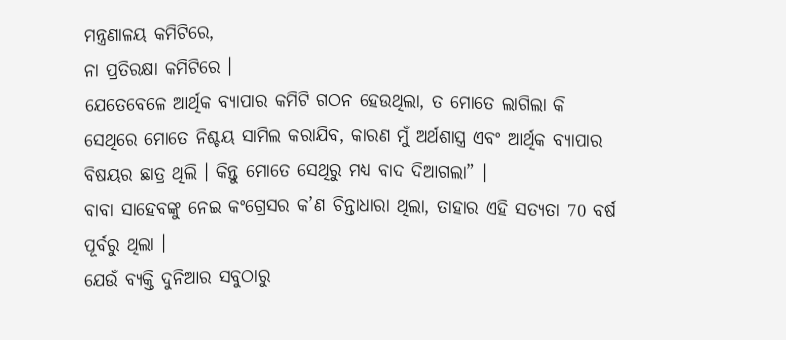ମନ୍ତ୍ରଣାଳୟ କମିଟିରେ,
ନା ପ୍ରତିରକ୍ଷା କମିଟିରେ ।
ଯେତେବେଳେ ଆର୍ଥିକ ବ୍ୟାପାର କମିଟି ଗଠନ ହେଉଥିଲା, ତ ମୋତେ ଲାଗିଲା କି ସେଥିରେ ମୋତେ ନିଶ୍ଚୟ ସାମିଲ କରାଯିବ, କାରଣ ମୁଁ ଅର୍ଥଶାସ୍ତ୍ର ଏବଂ ଆର୍ଥିକ ବ୍ୟାପାର ବିଷୟର ଛାତ୍ର ଥିଲି । କିନ୍ତୁ ମୋତେ ସେଥିରୁ ମଧ୍ୟ ବାଦ ଦିଆଗଲା” ।
ବାବା ସାହେବଙ୍କୁ ନେଇ କଂଗ୍ରେସର କ’ଣ ଚିନ୍ତାଧାରା ଥିଲା, ତାହାର ଏହି ସତ୍ୟତା 70 ବର୍ଷ ପୂର୍ବରୁ ଥିଲା ।
ଯେଉଁ ବ୍ୟକ୍ତି ଦୁନିଆର ସବୁଠାରୁ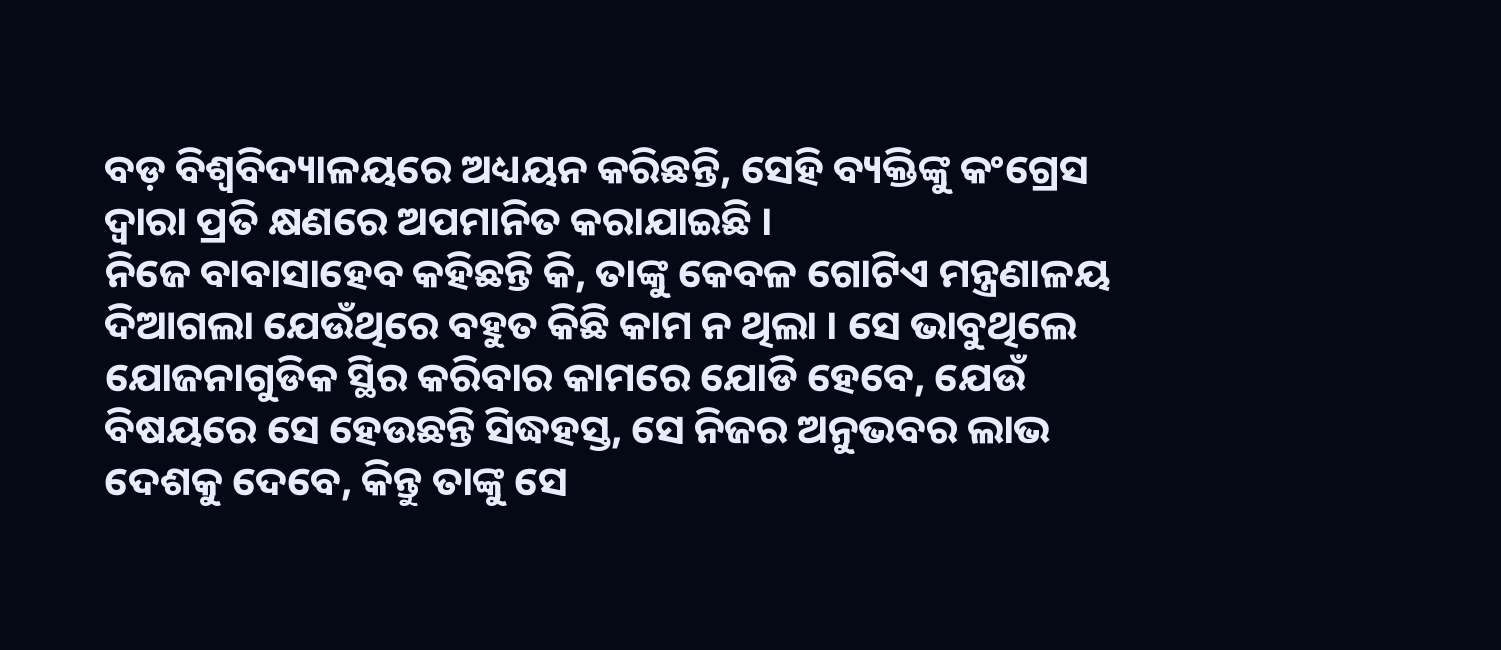ବଡ଼ ବିଶ୍ୱବିଦ୍ୟାଳୟରେ ଅଧ୍ୟୟନ କରିଛନ୍ତି, ସେହି ବ୍ୟକ୍ତିଙ୍କୁ କଂଗ୍ରେସ ଦ୍ୱାରା ପ୍ରତି କ୍ଷଣରେ ଅପମାନିତ କରାଯାଇଛି ।
ନିଜେ ବାବାସାହେବ କହିଛନ୍ତି କି, ତାଙ୍କୁ କେବଳ ଗୋଟିଏ ମନ୍ତ୍ରଣାଳୟ ଦିଆଗଲା ଯେଉଁଥିରେ ବହୁତ କିଛି କାମ ନ ଥିଲା । ସେ ଭାବୁଥିଲେ ଯୋଜନାଗୁଡିକ ସ୍ଥିର କରିବାର କାମରେ ଯୋଡି ହେବେ, ଯେଉଁ ବିଷୟରେ ସେ ହେଉଛନ୍ତି ସିଦ୍ଧହସ୍ତ, ସେ ନିଜର ଅନୁଭବର ଲାଭ ଦେଶକୁ ଦେବେ, କିନ୍ତୁ ତାଙ୍କୁ ସେ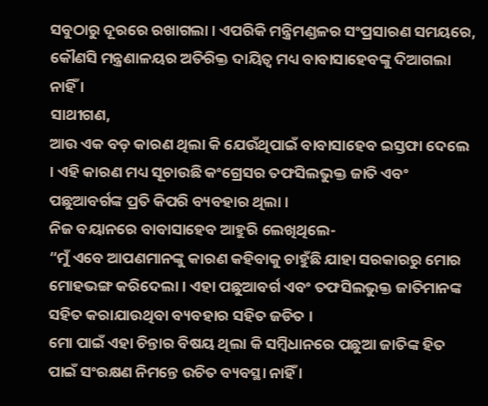ସବୁଠାରୁ ଦୂରରେ ରଖାଗଲା । ଏପରିକି ମନ୍ତ୍ରିମଣ୍ଡଳର ସଂପ୍ରସାରଣ ସମୟରେ, କୌଣସି ମନ୍ତ୍ରଣାଳୟର ଅତିରିକ୍ତ ଦାୟିତ୍ୱ ମଧ୍ୟ ବାବାସାହେବଙ୍କୁ ଦିଆଗଲା ନାହିଁ ।
ସାଥୀଗଣ,
ଆଉ ଏକ ବଡ଼ କାରଣ ଥିଲା କି ଯେଉଁଥିପାଇଁ ବାବାସାହେବ ଇସ୍ତଫା ଦେଲେ । ଏହି କାରଣ ମଧ୍ୟ ସୂଚାଉଛି କଂଗ୍ରେସର ତଫସିଲଭୁକ୍ତ ଜାତି ଏବଂ ପଛୁଆବର୍ଗଙ୍କ ପ୍ରତି କିପରି ବ୍ୟବହାର ଥିଲା ।
ନିଜ ବୟାନରେ ବାବାସାହେବ ଆହୁରି ଲେଖିଥିଲେ-
“ମୁଁ ଏବେ ଆପଣମାନଙ୍କୁ କାରଣ କହିବାକୁ ଚାହୁଁଛି ଯାହା ସରକାରରୁ ମୋର ମୋହଭଙ୍ଗ କରିଦେଲା । ଏହା ପଛୁଆବର୍ଗ ଏବଂ ତଫସିଲଭୁକ୍ତ ଜାତିମାନଙ୍କ ସହିତ କରାଯାଉଥିବା ବ୍ୟବହାର ସହିତ ଜଡିତ ।
ମୋ ପାଇଁ ଏହା ଚିନ୍ତାର ବିଷୟ ଥିଲା କି ସମ୍ବିଧାନରେ ପଛୁଆ ଜାତିଙ୍କ ହିତ ପାଇଁ ସଂରକ୍ଷଣ ନିମନ୍ତେ ଉଚିତ ବ୍ୟବସ୍ଥା ନାହିଁ ।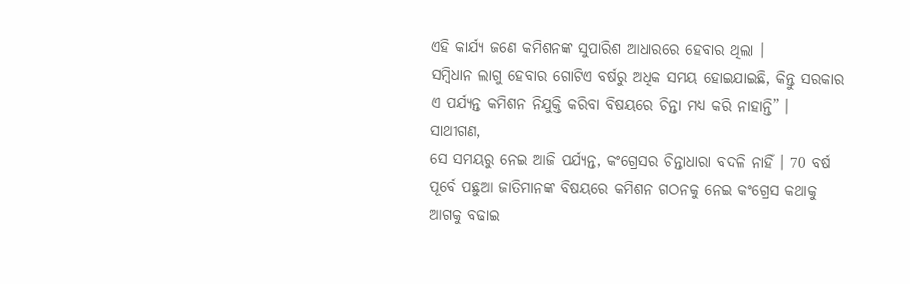ଏହି କାର୍ଯ୍ୟ ଜଣେ କମିଶନଙ୍କ ସୁପାରିଶ ଆଧାରରେ ହେବାର ଥିଲା ।
ସମ୍ବିଧାନ ଲାଗୁ ହେବାର ଗୋଟିଏ ବର୍ଷରୁ ଅଧିକ ସମୟ ହୋଇଯାଇଛି, କିନ୍ତୁ ସରକାର ଏ ପର୍ଯ୍ୟନ୍ତ କମିଶନ ନିଯୁକ୍ତି କରିବା ବିଷୟରେ ଚିନ୍ତା ମଧ୍ୟ କରି ନାହାନ୍ତି” ।
ସାଥୀଗଣ,
ସେ ସମୟରୁ ନେଇ ଆଜି ପର୍ଯ୍ୟନ୍ତ, କଂଗ୍ରେସର ଚିନ୍ତାଧାରା ବଦଳି ନାହିଁ । 70 ବର୍ଷ ପୂର୍ବେ ପଛୁଆ ଜାତିମାନଙ୍କ ବିଷୟରେ କମିଶନ ଗଠନକୁ ନେଇ କଂଗ୍ରେସ କଥାକୁ ଆଗକୁ ବଢାଇ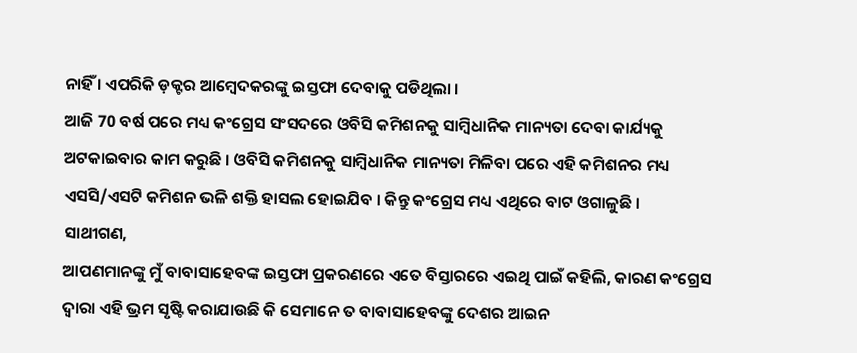ନାହିଁ । ଏପରିକି ଡ଼କ୍ଟର ଆମ୍ବେଦକରଙ୍କୁ ଇସ୍ତଫା ଦେବାକୁ ପଡିଥିଲା ।
ଆଜି 70 ବର୍ଷ ପରେ ମଧ୍ୟ କଂଗ୍ରେସ ସଂସଦରେ ଓବିସି କମିଶନକୁ ସାମ୍ବିଧାନିକ ମାନ୍ୟତା ଦେବା କାର୍ଯ୍ୟକୁ ଅଟକାଇବାର କାମ କରୁଛି । ଓବିସି କମିଶନକୁ ସାମ୍ବିଧାନିକ ମାନ୍ୟତା ମିଳିବା ପରେ ଏହି କମିଶନର ମଧ୍ୟ ଏସସି/ଏସଟି କମିଶନ ଭଳି ଶକ୍ତି ହାସଲ ହୋଇଯିବ । କିନ୍ତୁ କଂଗ୍ରେସ ମଧ୍ୟ ଏଥିରେ ବାଟ ଓଗାଳୁଛି ।
ସାଥୀଗଣ,
ଆପଣମାନଙ୍କୁ ମୁଁ ବାବାସାହେବଙ୍କ ଇସ୍ତଫା ପ୍ରକରଣରେ ଏତେ ବିସ୍ତାରରେ ଏଇଥି ପାଇଁ କହିଲି, କାରଣ କଂଗ୍ରେସ ଦ୍ୱାରା ଏହି ଭ୍ରମ ସୃଷ୍ଟି କରାଯାଉଛି କି ସେମାନେ ତ ବାବାସାହେବଙ୍କୁ ଦେଶର ଆଇନ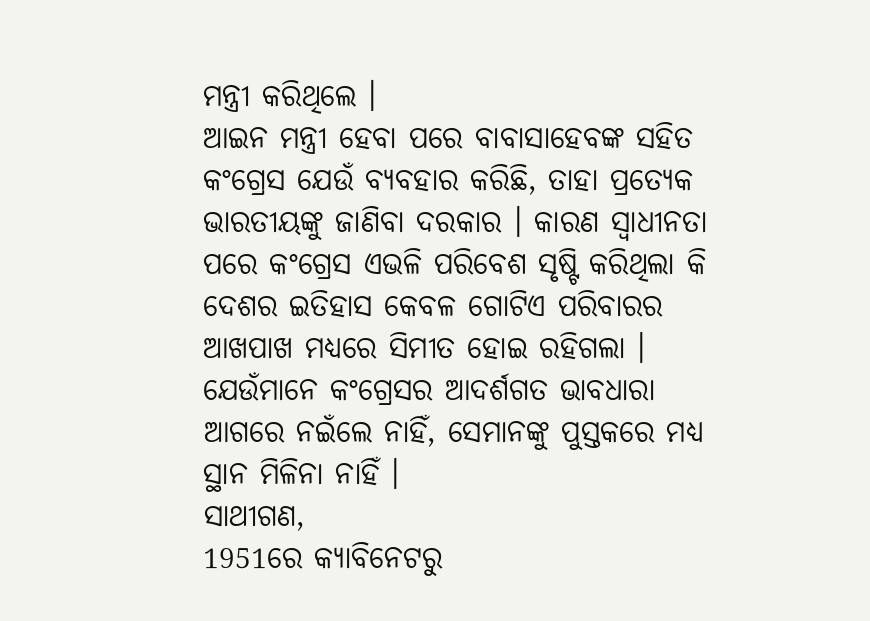ମନ୍ତ୍ରୀ କରିଥିଲେ ।
ଆଇନ ମନ୍ତ୍ରୀ ହେବା ପରେ ବାବାସାହେବଙ୍କ ସହିତ କଂଗ୍ରେସ ଯେଉଁ ବ୍ୟବହାର କରିଛି, ତାହା ପ୍ରତ୍ୟେକ ଭାରତୀୟଙ୍କୁ ଜାଣିବା ଦରକାର । କାରଣ ସ୍ୱାଧୀନତା ପରେ କଂଗ୍ରେସ ଏଭଳି ପରିବେଶ ସୃଷ୍ଟି କରିଥିଲା କି ଦେଶର ଇତିହାସ କେବଳ ଗୋଟିଏ ପରିବାରର ଆଖପାଖ ମଧ୍ୟରେ ସିମୀତ ହୋଇ ରହିଗଲା ।
ଯେଉଁମାନେ କଂଗ୍ରେସର ଆଦର୍ଶଗତ ଭାବଧାରା ଆଗରେ ନଇଁଲେ ନାହିଁ, ସେମାନଙ୍କୁ ପୁସ୍ତକରେ ମଧ୍ୟ ସ୍ଥାନ ମିଳିନା ନାହିଁ ।
ସାଥୀଗଣ,
1951ରେ କ୍ୟାବିନେଟରୁ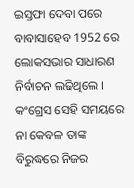ଇସ୍ତଫା ଦେବା ପରେ ବାବାସାହେବ 1952 ରେ ଲୋକସଭାର ସାଧାରଣ ନିର୍ବାଚନ ଲଢିଥିଲେ ।
କଂଗ୍ରେସ ସେହି ସମୟରେ ନା କେବଳ ତାଙ୍କ ବିରୁଦ୍ଧରେ ନିଜର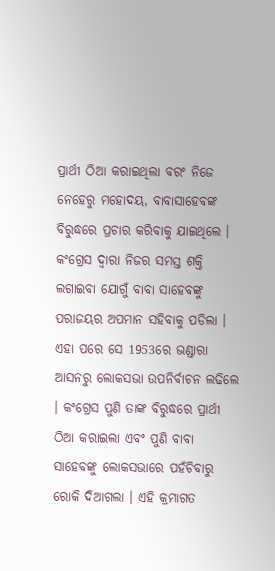ପ୍ରାର୍ଥୀ ଠିଆ କରାଇଥିଲା ବରଂ ନିଜେ ନେହେରୁ ମହୋଦୟ, ବାବାସାହେବଙ୍କ ବିରୁଦ୍ଧରେ ପ୍ରଚାର କରିବାକୁ ଯାଇଥିଲେ । କଂଗ୍ରେସ ଦ୍ୱାରା ନିଜର ସମସ୍ତ ଶକ୍ତି ଲଗାଇବା ଯୋଗୁଁ ବାବା ସାହେବଙ୍କୁ ପରାଜୟର ଅପମାନ ସହିବାକୁ ପଡିଲା ।
ଏହା ପରେ ସେ 1953ରେ ଭଣ୍ଡାରା ଆସନରୁ ଲୋକସଭା ଉପନିର୍ବାଚନ ଲଢିଲେ । କଂଗ୍ରେସ ପୁଣି ତାଙ୍କ ବିରୁଦ୍ଧରେ ପ୍ରାର୍ଥୀ ଠିଆ କରାଇଲା ଏବଂ ପୁଣି ବାବା ସାହେବଙ୍କୁ ଲୋକସଭାରେ ପହଁଚିବାରୁ ରୋକି ଦିଆଗଲା । ଏହି କ୍ରମାଗତ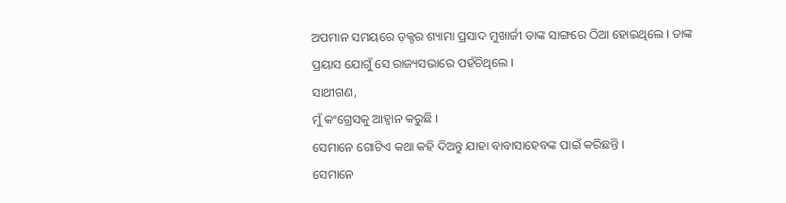ଅପମାନ ସମୟରେ ଡ଼କ୍ଟର ଶ୍ୟାମା ପ୍ରସାଦ ମୁଖାର୍ଜୀ ତାଙ୍କ ସାଙ୍ଗରେ ଠିଆ ହୋଇଥିଲେ । ତାଙ୍କ ପ୍ରୟାସ ଯୋଗୁଁ ସେ ରାଜ୍ୟସଭାରେ ପହଁଚିଥିଲେ ।
ସାଥୀଗଣ,
ମୁଁ କଂଗ୍ରେସକୁ ଆହ୍ୱାନ କରୁଛି ।
ସେମାନେ ଗୋଟିଏ କଥା କହି ଦିଅନ୍ତୁ ଯାହା ବାବାସାହେବଙ୍କ ପାଇଁ କରିଛନ୍ତି ।
ସେମାନେ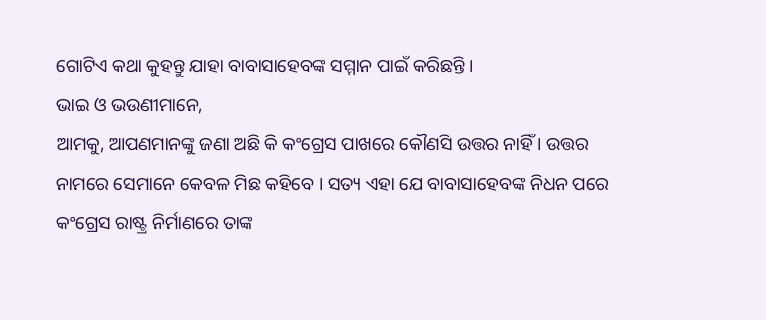ଗୋଟିଏ କଥା କୁହନ୍ତୁ ଯାହା ବାବାସାହେବଙ୍କ ସମ୍ମାନ ପାଇଁ କରିଛନ୍ତି ।
ଭାଇ ଓ ଭଉଣୀମାନେ,
ଆମକୁ, ଆପଣମାନଙ୍କୁ ଜଣା ଅଛି କି କଂଗ୍ରେସ ପାଖରେ କୌଣସି ଉତ୍ତର ନାହିଁ । ଉତ୍ତର ନାମରେ ସେମାନେ କେବଳ ମିଛ କହିବେ । ସତ୍ୟ ଏହା ଯେ ବାବାସାହେବଙ୍କ ନିଧନ ପରେ କଂଗ୍ରେସ ରାଷ୍ଟ୍ର ନିର୍ମାଣରେ ତାଙ୍କ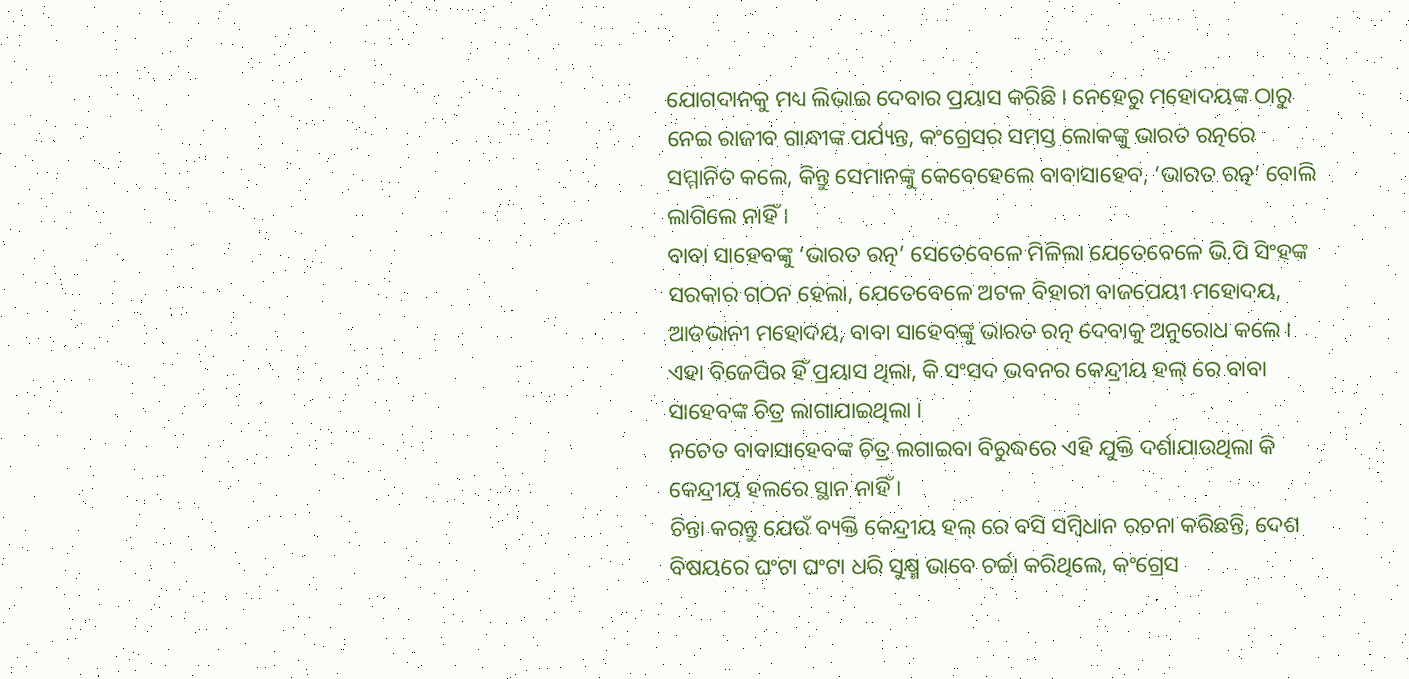ଯୋଗଦାନକୁ ମଧ୍ୟ ଲିଭାଇ ଦେବାର ପ୍ରୟାସ କରିଛି । ନେହେରୁ ମହୋଦୟଙ୍କ ଠାରୁ ନେଇ ରାଜୀବ ଗାନ୍ଧୀଙ୍କ ପର୍ଯ୍ୟନ୍ତ, କଂଗ୍ରେସର ସମସ୍ତ ଲୋକଙ୍କୁ ଭାରତ ରତ୍ନରେ ସମ୍ମାନିତ କଲେ, କିନ୍ତୁ ସେମାନଙ୍କୁ କେବେହେଲେ ବାବାସାହେବ, ‘ଭାରତ ରତ୍ନ’ ବୋଲି ଲାଗିଲେ ନାହିଁ ।
ବାବା ସାହେବଙ୍କୁ ‘ଭାରତ ରତ୍ନ’ ସେତେବେଳେ ମିଳିଲା ଯେତେବେଳେ ଭି.ପି ସିଂହଙ୍କ ସରକାର ଗଠନ ହେଲା, ଯେତେବେଳେ ଅଟଳ ବିହାରୀ ବାଜପେୟୀ ମହୋଦୟ, ଆଡଭାନୀ ମହୋଦୟ, ବାବା ସାହେବଙ୍କୁ ଭାରତ ରତ୍ନ ଦେବାକୁ ଅନୁରୋଧ କଲେ ।
ଏହା ବିଜେପିର ହିଁ ପ୍ରୟାସ ଥିଲା, କି ସଂସଦ ଭବନର କେନ୍ଦ୍ରୀୟ ହଲ୍ ରେ ବାବା ସାହେବଙ୍କ ଚିତ୍ର ଲାଗାଯାଇଥିଲା ।
ନଚେତ ବାବାସାହେବଙ୍କ ଚିତ୍ର ଲଗାଇବା ବିରୁଦ୍ଧରେ ଏହି ଯୁକ୍ତି ଦର୍ଶାଯାଉଥିଲା କି କେନ୍ଦ୍ରୀୟ ହଲରେ ସ୍ଥାନ ନାହିଁ ।
ଚିନ୍ତା କରନ୍ତୁ ଯେଉଁ ବ୍ୟକ୍ତି କେନ୍ଦ୍ରୀୟ ହଲ୍ ରେ ବସି ସମ୍ବିଧାନ ରଚନା କରିଛନ୍ତି, ଦେଶ ବିଷୟରେ ଘଂଟା ଘଂଟା ଧରି ସୁକ୍ଷ୍ମ ଭାବେ ଚର୍ଚ୍ଚା କରିଥିଲେ, କଂଗ୍ରେସ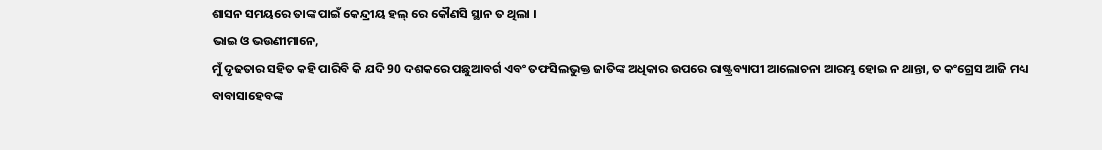ଶାସନ ସମୟରେ ତାଙ୍କ ପାଇଁ କେନ୍ଦ୍ରୀୟ ହଲ୍ ରେ କୌଣସି ସ୍ଥାନ ତ ଥିଲା ।
ଭାଇ ଓ ଭଉଣୀମାନେ,
ମୁଁ ଦୃଢତାର ସହିତ କହି ପାରିବି କି ଯଦି 90 ଦଶକରେ ପଛୁଆବର୍ଗ ଏବଂ ତଫସିଲଭୁକ୍ତ ଜାତିଙ୍କ ଅଧିକାର ଉପରେ ରାଷ୍ଟ୍ରବ୍ୟାପୀ ଆଲୋଚନା ଆରମ୍ଭ ହୋଇ ନ ଥାନ୍ତା, ତ କଂଗ୍ରେସ ଆଜି ମଧ୍ୟ ବାବାସାହେବଙ୍କ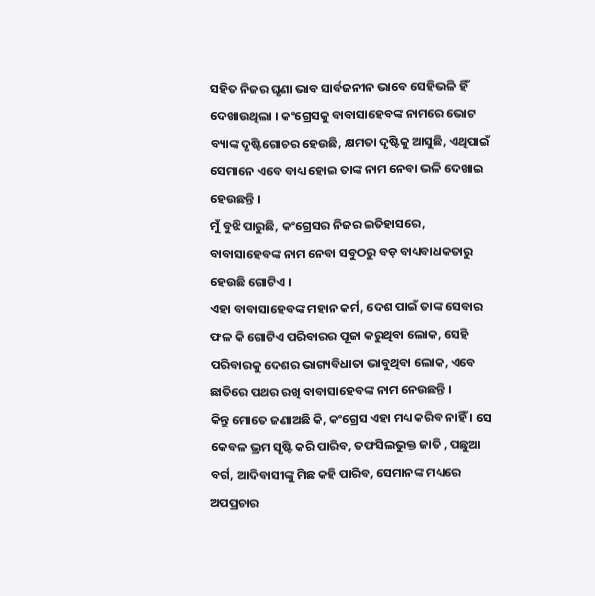ସହିତ ନିଜର ଘୃଣା ଭାବ ସାର୍ବଜନୀନ ଭାବେ ସେହିଭଳି ହିଁ ଦେଖାଉଥିଲା । କଂଗ୍ରେସକୁ ବାବାସାହେବଙ୍କ ନାମରେ ଭୋଟ ବ୍ୟାଙ୍କ ଦୃଷ୍ଟିଗୋଚର ହେଉଛି, କ୍ଷମତା ଦୃଷ୍ଟିକୁ ଆସୁଛି, ଏଥିପାଇଁ ସେମାନେ ଏବେ ବାଧ୍ୟ ହୋଇ ତାଙ୍କ ନାମ ନେବା ଭଳି ଦେଖାଇ ହେଉଛନ୍ତି ।
ମୁଁ ବୁଝି ପାରୁଛି, କଂଗ୍ରେସର ନିଜର ଇତିହାସରେ, ବାବାସାହେବଙ୍କ ନାମ ନେବା ସବୁଠରୁ ବଡ଼ ବାଧ୍ୟବାଧକତାରୁ ହେଉଛି ଗୋଟିଏ ।
ଏହା ବାବାସାହେବଙ୍କ ମହାନ କର୍ମ, ଦେଶ ପାଇଁ ତାଙ୍କ ସେବାର ଫଳ କି ଗୋଟିଏ ପରିବାରର ପୂଜା କରୁଥିବା ଲୋକ, ସେହି ପରିବାରକୁ ଦେଶର ଭାଗ୍ୟବିଧାତା ଭାବୁଥିବା ଲୋକ, ଏବେ ଛାତିରେ ପଥର ରଖି ବାବାସାହେବଙ୍କ ନାମ ନେଉଛନ୍ତି ।
କିନ୍ତୁ ମୋତେ ଜଣାଅଛି କି, କଂଗ୍ରେସ ଏହା ମଧ୍ୟ କରିବ ନାହିଁ । ସେ କେବଳ ଭ୍ରମ ସୃଷ୍ଟି କରି ପାରିବ, ତଫସିଲଭୁକ୍ତ ଜାତି , ପଛୁଆ ବର୍ଗ, ଆଦିବାସୀଙ୍କୁ ମିଛ କହି ପାରିବ, ସେମାନଙ୍କ ମଧ୍ୟରେ ଅପପ୍ରଚାର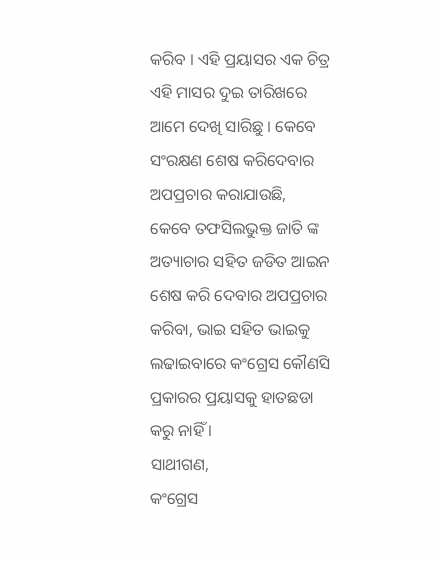କରିବ । ଏହି ପ୍ରୟାସର ଏକ ଚିତ୍ର ଏହି ମାସର ଦୁଇ ତାରିଖରେ ଆମେ ଦେଖି ସାରିଛୁ । କେବେ ସଂରକ୍ଷଣ ଶେଷ କରିଦେବାର ଅପପ୍ରଚାର କରାଯାଉଛି, କେବେ ତଫସିଲଭୁକ୍ତ ଜାତି ଙ୍କ ଅତ୍ୟାଚାର ସହିତ ଜଡିତ ଆଇନ ଶେଷ କରି ଦେବାର ଅପପ୍ରଚାର କରିବା, ଭାଇ ସହିତ ଭାଇକୁ ଲଢାଇବାରେ କଂଗ୍ରେସ କୌଣସି ପ୍ରକାରର ପ୍ରୟାସକୁ ହାତଛଡା କରୁ ନାହିଁ ।
ସାଥୀଗଣ,
କଂଗ୍ରେସ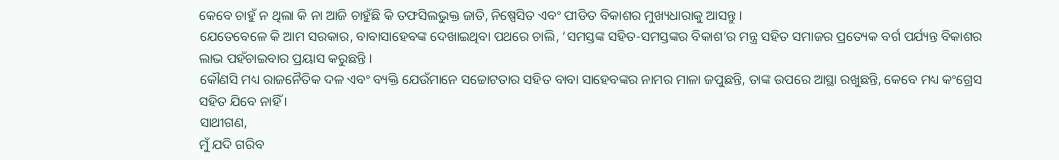କେବେ ଚାହୁଁ ନ ଥିଲା କି ନା ଆଜି ଚାହୁଁଛି କି ତଫସିଲଭୁକ୍ତ ଜାତି, ନିଷ୍ପେସିତ ଏବଂ ପୀଡିତ ବିକାଶର ମୁଖ୍ୟଧାରାକୁ ଆସନ୍ତୁ ।
ଯେତେବେଳେ କି ଆମ ସରକାର, ବାବାସାହେବଙ୍କ ଦେଖାଇଥିବା ପଥରେ ଚାଲି, ‘ସମସ୍ତଙ୍କ ସହିତ-ସମସ୍ତଙ୍କର ବିକାଶ’ର ମନ୍ତ୍ର ସହିତ ସମାଜର ପ୍ରତ୍ୟେକ ବର୍ଗ ପର୍ଯ୍ୟନ୍ତ ବିକାଶର ଲାଭ ପହଁଚାଇବାର ପ୍ରୟାସ କରୁଛନ୍ତି ।
କୌଣସି ମଧ୍ୟ ରାଜନୈତିକ ଦଳ ଏବଂ ବ୍ୟକ୍ତି ଯେଉଁମାନେ ସଚ୍ଚୋଟତାର ସହିତ ବାବା ସାହେବଙ୍କର ନାମର ମାଳା ଜପୁଛନ୍ତି, ତାଙ୍କ ଉପରେ ଆସ୍ଥା ରଖୁଛନ୍ତି, କେବେ ମଧ୍ୟ କଂଗ୍ରେସ ସହିତ ଯିବେ ନାହିଁ ।
ସାଥୀଗଣ,
ମୁଁ ଯଦି ଗରିବ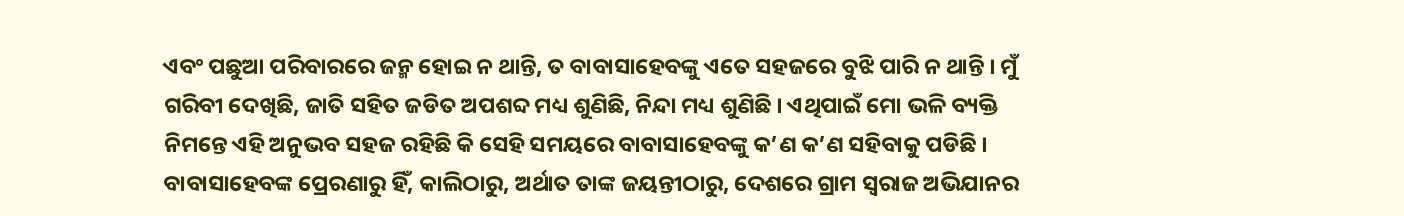ଏବଂ ପଛୁଆ ପରିବାରରେ ଜନ୍ମ ହୋଇ ନ ଥାନ୍ତି, ତ ବାବାସାହେବଙ୍କୁ ଏତେ ସହଜରେ ବୁଝି ପାରି ନ ଥାନ୍ତି । ମୁଁ ଗରିବୀ ଦେଖିଛି, ଜାତି ସହିତ ଜଡିତ ଅପଶବ୍ଦ ମଧ୍ୟ ଶୁଣିଛି, ନିନ୍ଦା ମଧ୍ୟ ଶୁଣିଛି । ଏଥିପାଇଁ ମୋ ଭଳି ବ୍ୟକ୍ତି ନିମନ୍ତେ ଏହି ଅନୁଭବ ସହଜ ରହିଛି କି ସେହି ସମୟରେ ବାବାସାହେବଙ୍କୁ କ’ଣ କ’ଣ ସହିବାକୁ ପଡିଛି । ବାବାସାହେବଙ୍କ ପ୍ରେରଣାରୁ ହିଁ, କାଲିଠାରୁ, ଅର୍ଥାତ ତାଙ୍କ ଜୟନ୍ତୀଠାରୁ, ଦେଶରେ ଗ୍ରାମ ସ୍ୱରାଜ ଅଭିଯାନର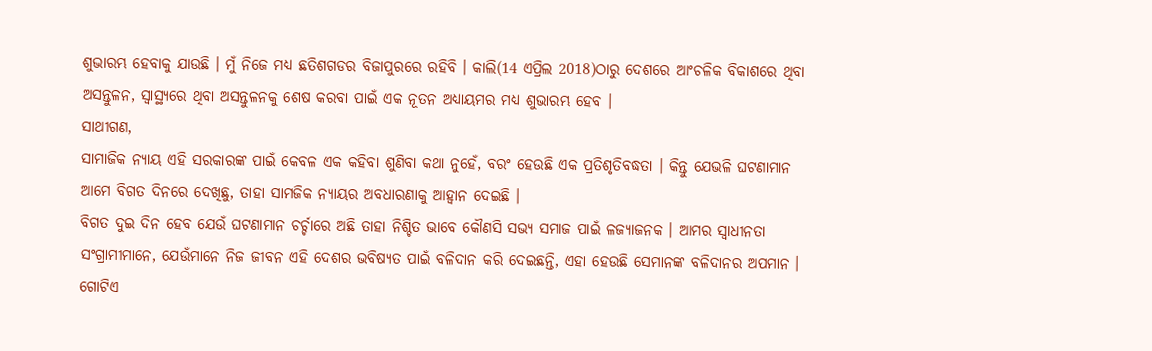ଶୁଭାରମ୍ଭ ହେବାକୁ ଯାଉଛି । ମୁଁ ନିଜେ ମଧ୍ୟ ଛତିଶଗଡର ବିଜାପୁରରେ ରହିବି । କାଲି(14 ଏପ୍ରିଲ 2018)ଠାରୁ ଦେଶରେ ଆଂଚଳିକ ବିକାଶରେ ଥିବା ଅସନ୍ତୁଳନ, ସ୍ୱାସ୍ଥ୍ୟରେ ଥିବା ଅସନ୍ତୁଳନକୁ ଶେଷ କରବା ପାଇଁ ଏକ ନୂତନ ଅଧ୍ୟାୟମର ମଧ୍ୟ ଶୁଭାରମ୍ଭ ହେବ ।
ସାଥୀଗଣ,
ସାମାଜିକ ନ୍ୟାୟ ଏହି ସରକାରଙ୍କ ପାଇଁ କେବଳ ଏକ କହିବା ଶୁଣିବା କଥା ନୁହେଁ, ବରଂ ହେଉଛି ଏକ ପ୍ରତିଶୃତିବଦ୍ଧତା । କିନ୍ତୁ ଯେଭଳି ଘଟଣାମାନ ଆମେ ବିଗତ ଦିନରେ ଦେଖିଛୁ, ତାହା ସାମଜିକ ନ୍ୟାୟର ଅବଧାରଣାକୁ ଆହ୍ୱାନ ଦେଇଛି ।
ବିଗତ ଦୁଇ ଦିନ ହେବ ଯେଉଁ ଘଟଣାମାନ ଚର୍ଚ୍ଚାରେ ଅଛି ତାହା ନିଶ୍ଚିତ ଭାବେ କୌଣସି ସଭ୍ୟ ସମାଜ ପାଇଁ ଳଜ୍ୟାଜନକ । ଆମର ସ୍ୱାଧୀନତା ସଂଗ୍ରାମୀମାନେ, ଯେଉଁମାନେ ନିଜ ଜୀବନ ଏହି ଦେଶର ଭବିଷ୍ୟତ ପାଇଁ ବଳିଦାନ କରି ଦେଇଛନ୍ତି, ଏହା ହେଉଛି ସେମାନଙ୍କ ବଳିଦାନର ଅପମାନ ।
ଗୋଟିଏ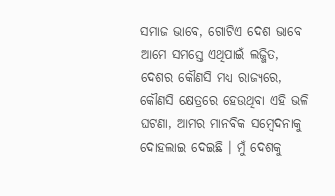ସମାଜ ଭାବେ, ଗୋଟିଏ ଦେଶ ଭାବେ ଆମେ ସମସ୍ତେ ଏଥିପାଇଁ ଲଜ୍ଜିତ, ଦେଶର କୌଣସି ମଧ୍ୟ ରାଜ୍ୟରେ, କୌଣସି କ୍ଷେତ୍ରରେ ହେଉଥିବା ଏହି ଭଳି ଘଟଣା, ଆମର ମାନବିକ ସମ୍ବେଦନାକୁ ଦୋହଲାଇ ଦେଇଛି । ମୁଁ ଦେଶକୁ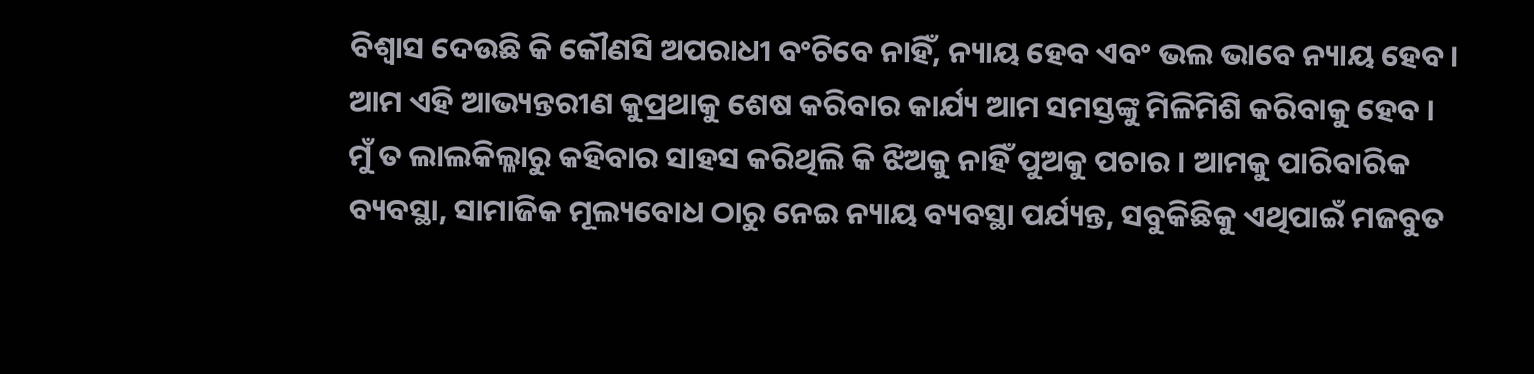ବିଶ୍ୱାସ ଦେଉଛି କି କୌଣସି ଅପରାଧୀ ବଂଚିବେ ନାହିଁ, ନ୍ୟାୟ ହେବ ଏବଂ ଭଲ ଭାବେ ନ୍ୟାୟ ହେବ । ଆମ ଏହି ଆଭ୍ୟନ୍ତରୀଣ କୁପ୍ରଥାକୁ ଶେଷ କରିବାର କାର୍ଯ୍ୟ ଆମ ସମସ୍ତଙ୍କୁ ମିଳିମିଶି କରିବାକୁ ହେବ ।
ମୁଁ ତ ଲାଲକିଲ୍ଳାରୁ କହିବାର ସାହସ କରିଥିଲି କି ଝିଅକୁ ନାହିଁ ପୁଅକୁ ପଚାର । ଆମକୁ ପାରିବାରିକ ବ୍ୟବସ୍ଥା, ସାମାଜିକ ମୂଲ୍ୟବୋଧ ଠାରୁ ନେଇ ନ୍ୟାୟ ବ୍ୟବସ୍ଥା ପର୍ଯ୍ୟନ୍ତ, ସବୁକିଛିକୁ ଏଥିପାଇଁ ମଜବୁତ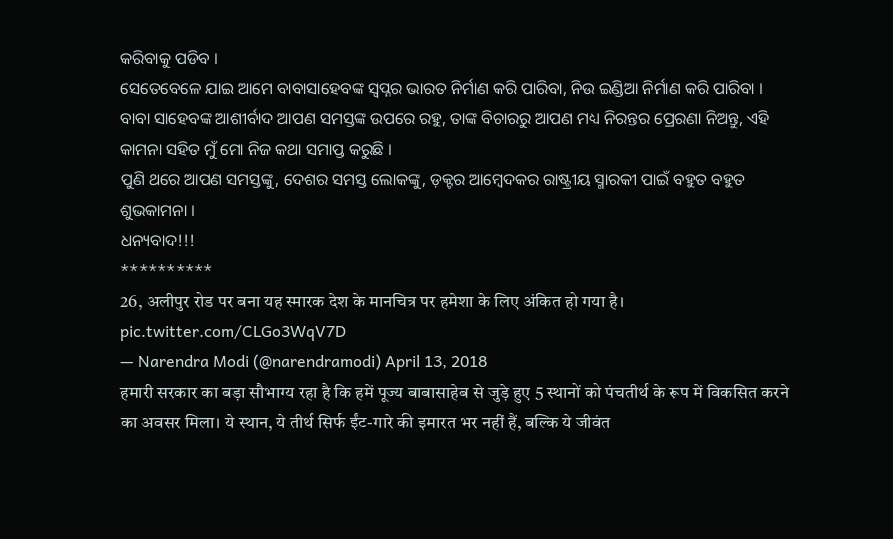କରିବାକୁ ପଡିବ ।
ସେତେବେଳେ ଯାଇ ଆମେ ବାବାସାହେବଙ୍କ ସ୍ୱପ୍ନର ଭାରତ ନିର୍ମାଣ କରି ପାରିବା, ନିଉ ଇଣ୍ଡିଆ ନିର୍ମାଣ କରି ପାରିବା ।
ବାବା ସାହେବଙ୍କ ଆଶୀର୍ବାଦ ଆପଣ ସମସ୍ତଙ୍କ ଉପରେ ରହୁ, ତାଙ୍କ ବିଚାରରୁ ଆପଣ ମଧ୍ୟ ନିରନ୍ତର ପ୍ରେରଣା ନିଅନ୍ତୁ, ଏହି କାମନା ସହିତ ମୁଁ ମୋ ନିଜ କଥା ସମାପ୍ତ କରୁଛି ।
ପୁଣି ଥରେ ଆପଣ ସମସ୍ତଙ୍କୁ, ଦେଶର ସମସ୍ତ ଲୋକଙ୍କୁ, ଡ଼କ୍ଟର ଆମ୍ବେଦକର ରାଷ୍ଟ୍ରୀୟ ସ୍ମାରକୀ ପାଇଁ ବହୁତ ବହୁତ ଶୁଭକାମନା ।
ଧନ୍ୟବାଦ!!!
**********
26, अलीपुर रोड पर बना यह स्मारक देश के मानचित्र पर हमेशा के लिए अंकित हो गया है। pic.twitter.com/CLGo3WqV7D
— Narendra Modi (@narendramodi) April 13, 2018
हमारी सरकार का बड़ा सौभाग्य रहा है कि हमें पूज्य बाबासाहेब से जुड़े हुए 5 स्थानों को पंचतीर्थ के रूप में विकसित करने का अवसर मिला। ये स्थान, ये तीर्थ सिर्फ ईंट-गारे की इमारत भर नहीं हैं, बल्कि ये जीवंत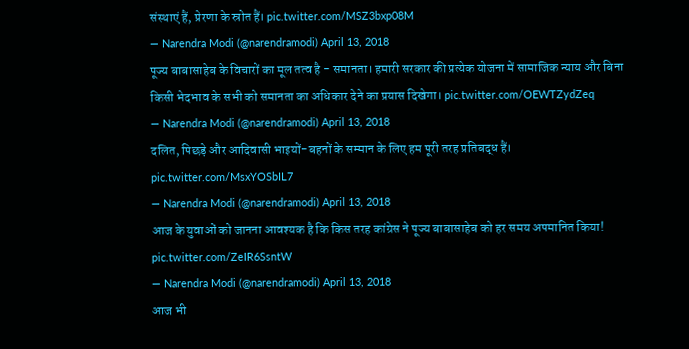संस्थाएं हैं, प्रेरणा के स्रोत हैं। pic.twitter.com/MSZ3bxp08M
— Narendra Modi (@narendramodi) April 13, 2018
पूज्य बाबासाहेब के विचारों का मूल तत्व है - समानता। हमारी सरकार की प्रत्येक योजना में सामाजिक न्याय और बिना किसी भेदभाव के सभी को समानता का अधिकार देने का प्रयास दिखेगा। pic.twitter.com/OEWTZydZeq
— Narendra Modi (@narendramodi) April 13, 2018
दलित, पिछड़े और आदिवासी भाइयों-बहनों के सम्मान के लिए हम पूरी तरह प्रतिबद्ध हैं। pic.twitter.com/MsxYOSbIL7
— Narendra Modi (@narendramodi) April 13, 2018
आज के युवाओं को जानना आवश्यक है कि किस तरह कांग्रेस ने पूज्य बाबासाहेब को हर समय अपमानित किया! pic.twitter.com/ZeIR6SsntW
— Narendra Modi (@narendramodi) April 13, 2018
आज भी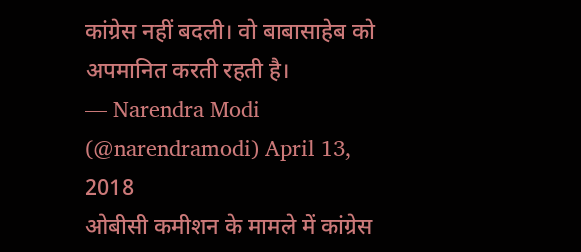कांग्रेस नहीं बदली। वो बाबासाहेब को अपमानित करती रहती है।
— Narendra Modi (@narendramodi) April 13, 2018
ओबीसी कमीशन के मामले में कांग्रेस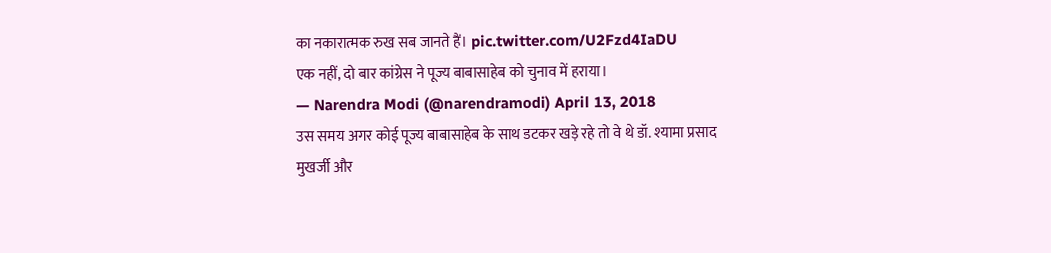का नकारात्मक रुख सब जानते हैं। pic.twitter.com/U2Fzd4IaDU
एक नहीं, दो बार कांग्रेस ने पूज्य बाबासाहेब को चुनाव में हराया।
— Narendra Modi (@narendramodi) April 13, 2018
उस समय अगर कोई पूज्य बाबासाहेब के साथ डटकर खड़े रहे तो वे थे डॉ. श्यामा प्रसाद मुखर्जी और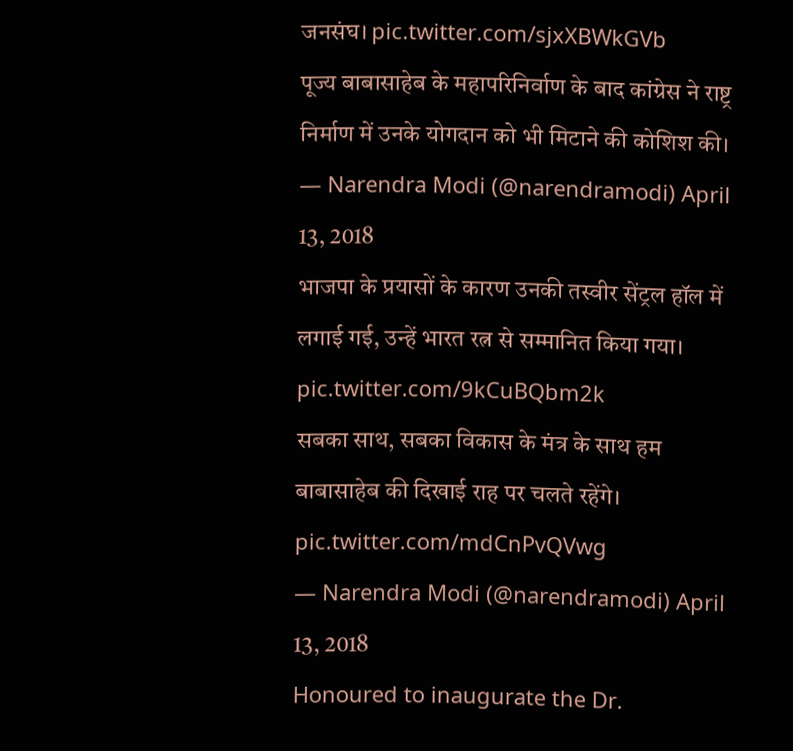जनसंघ। pic.twitter.com/sjxXBWkGVb
पूज्य बाबासाहेब के महापरिनिर्वाण के बाद कांग्रेस ने राष्ट्र निर्माण में उनके योगदान को भी मिटाने की कोशिश की।
— Narendra Modi (@narendramodi) April 13, 2018
भाजपा के प्रयासों के कारण उनकी तस्वीर सेंट्रल हॉल में लगाई गई, उन्हें भारत रत्न से सम्मानित किया गया। pic.twitter.com/9kCuBQbm2k
सबका साथ, सबका विकास के मंत्र के साथ हम बाबासाहेब की दिखाई राह पर चलते रहेंगे। pic.twitter.com/mdCnPvQVwg
— Narendra Modi (@narendramodi) April 13, 2018
Honoured to inaugurate the Dr.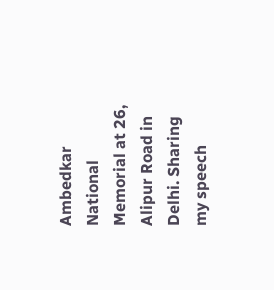Ambedkar National Memorial at 26, Alipur Road in Delhi. Sharing my speech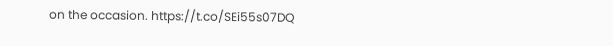on the occasion. https://t.co/SEi55s07DQ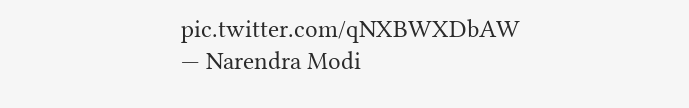pic.twitter.com/qNXBWXDbAW
— Narendra Modi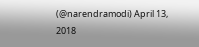(@narendramodi) April 13, 2018